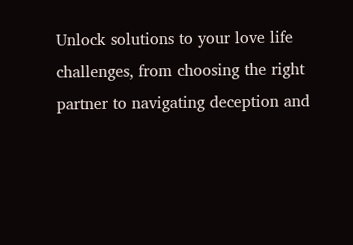Unlock solutions to your love life challenges, from choosing the right partner to navigating deception and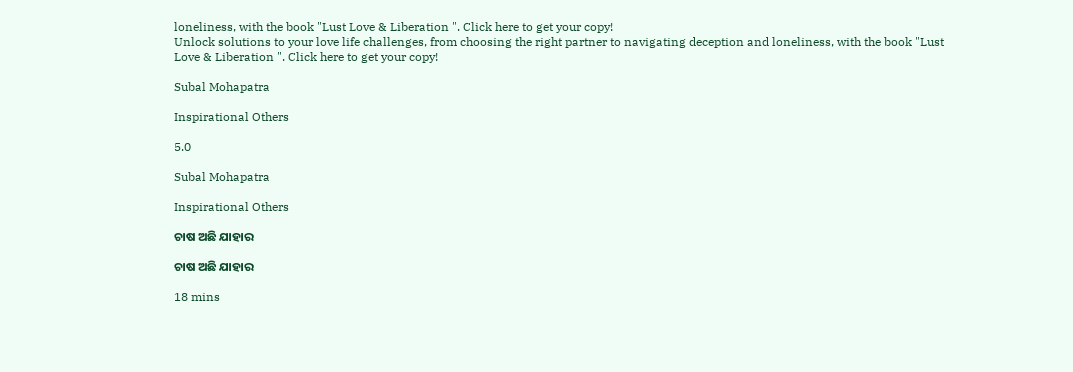loneliness, with the book "Lust Love & Liberation ". Click here to get your copy!
Unlock solutions to your love life challenges, from choosing the right partner to navigating deception and loneliness, with the book "Lust Love & Liberation ". Click here to get your copy!

Subal Mohapatra

Inspirational Others

5.0

Subal Mohapatra

Inspirational Others

ଚାଷ ଅଛି ଯାହାର

ଚାଷ ଅଛି ଯାହାର

18 mins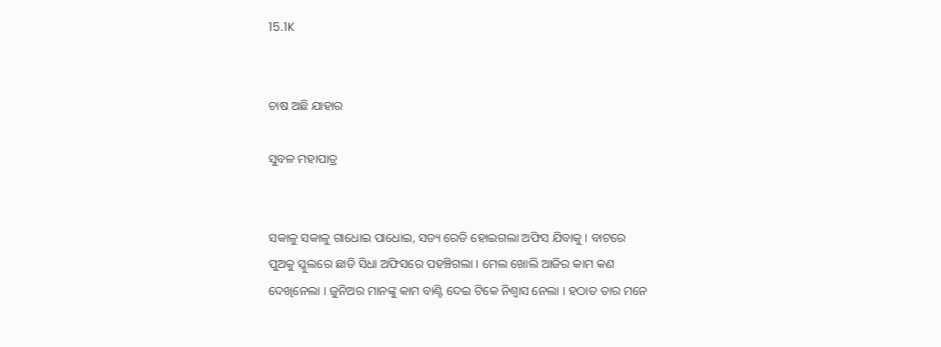15.1K


ଚାଷ ଅଛି ଯାହାର

ସୁବଳ ମହାପାତ୍ର


ସକାଳୁ ସକାଳୁ ଗାଧୋଇ ପାଧୋଇ, ସତ୍ୟ ରେଡି ହୋଇଗଲା ଅଫିସ ଯିବାକୁ । ବାଟରେ ପୁଅକୁ ସ୍କୁଲରେ ଛାଡି ସିଧା ଅଫିସରେ ପହଞ୍ଚିଗଲା । ମେଲ ଖୋଲି ଆଜିର କାମ କଣ ଦେଖିନେଲା । ଜୁନିଅର ମାନଙ୍କୁ କାମ ବାଣ୍ଟି ଦେଇ ଟିକେ ନିଶ୍ୱାସ ନେଲା । ହଠାତ ତାର ମନେ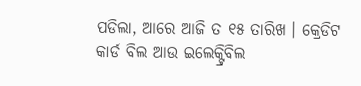ପଡିଲା, ଆରେ ଆଜି ତ ୧୫ ତାରିଖ । କ୍ରେଡିଟ କାର୍ଡ ବିଲ ଆଉ ଇଲେକ୍ଟ୍ରିବିଲ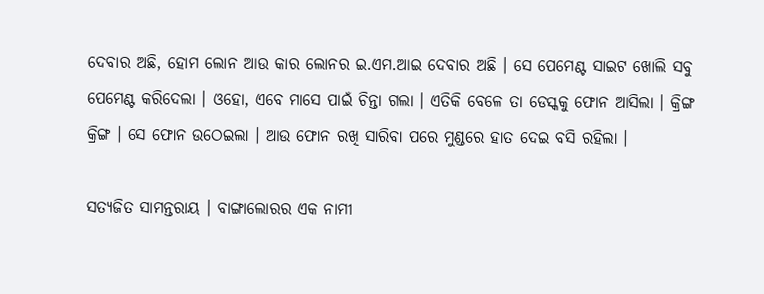ଦେବାର ଅଛି, ହୋମ ଲୋନ ଆଉ କାର ଲୋନର ଇ.ଏମ.ଆଇ ଦେବାର ଅଛି । ସେ ପେମେଣ୍ଟ ସାଇଟ ଖୋଲି ସବୁ ପେମେଣ୍ଟ କରିଦେଲା । ଓହୋ, ଏବେ ମାସେ ପାଇଁ ଚିନ୍ତା ଗଲା । ଏତିକି ବେଳେ ତା ଡେସ୍କକୁ ଫୋନ ଆସିଲା । କ୍ରିଙ୍ଗ କ୍ରିଙ୍ଗ । ସେ ଫୋନ ଉଠେଇଲା । ଆଉ ଫୋନ ରଖି ସାରିବା ପରେ ମୁଣ୍ଡରେ ହାତ ଦେଇ ବସି ରହିଲା ।

ସତ୍ୟଜିତ ସାମନ୍ତରାୟ । ବାଙ୍ଗାଲୋରର ଏକ ନାମୀ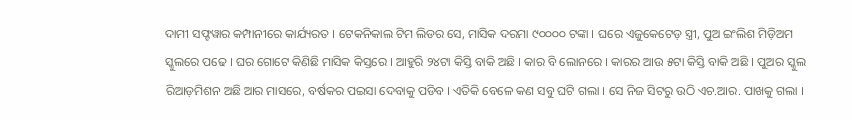ଦାମୀ ସଫ୍ଟୱାର କମ୍ପାନୀରେ କାର୍ଯ୍ୟରତ । ଟେକନିକାଲ ଟିମ ଲିଡର ସେ, ମାସିକ ଦରମା ୯୦୦୦୦ ଟଙ୍କା । ଘରେ ଏଜୁକେଟେଡ଼ ସ୍ତ୍ରୀ, ପୁଅ ଇଂଲିଶ ମିଡ଼ିଅମ ସ୍କୁଲରେ ପଢେ । ଘର ଗୋଟେ କିଣିଛି ମାସିକ କିସ୍ତରେ । ଆହୁରି ୨୪ଟା କିସ୍ତି ବାକି ଅଛି । କାର ବି ଲୋନରେ । କାରର ଆଉ ୫ଟା କିସ୍ତି ବାକି ଅଛି । ପୁଅର ସ୍କୁଲ ରିଆଡ଼ମିଶନ ଅଛି ଆର ମାସରେ, ବର୍ଷକର ପଇସା ଦେବାକୁ ପଡିବ । ଏତିକି ବେଳେ କଣ ସବୁ ଘଟି ଗଲା । ସେ ନିଜ ସିଟରୁ ଉଠି ଏଚ.ଆର. ପାଖକୁ ଗଲା ।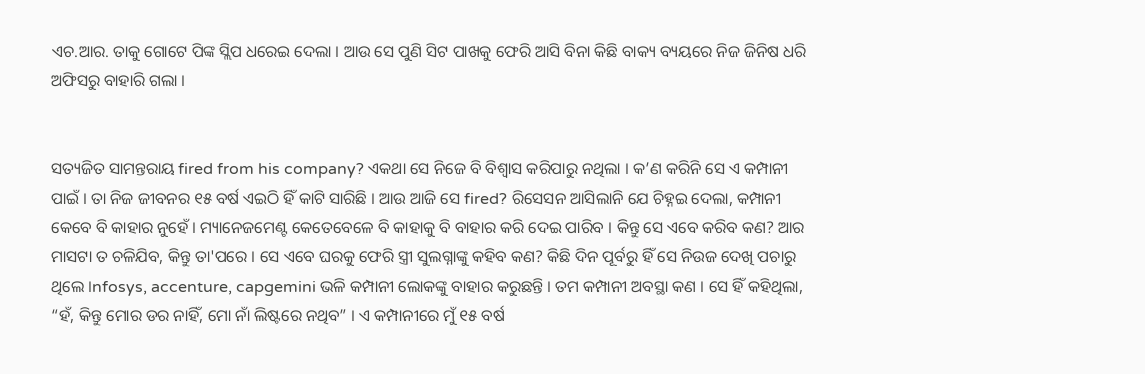ଏଚ.ଆର. ତାକୁ ଗୋଟେ ପିଙ୍କ ସ୍ଲିପ ଧରେଇ ଦେଲା । ଆଉ ସେ ପୁଣି ସିଟ ପାଖକୁ ଫେରି ଆସି ବିନା କିଛି ବାକ୍ୟ ବ୍ୟୟରେ ନିଜ ଜିନିଷ ଧରି ଅଫିସରୁ ବାହାରି ଗଲା ।


ସତ୍ୟଜିତ ସାମନ୍ତରାୟ fired from his company? ଏକଥା ସେ ନିଜେ ବି ବିଶ୍ୱାସ କରିପାରୁ ନଥିଲା । କ’ଣ କରିନି ସେ ଏ କମ୍ପାନୀ ପାଇଁ । ତା ନିଜ ଜୀବନର ୧୫ ବର୍ଷ ଏଇଠି ହିଁ କାଟି ସାରିଛି । ଆଉ ଆଜି ସେ fired? ରିସେସନ ଆସିଲାନି ଯେ ଚିହ୍ନଇ ଦେଲା, କମ୍ପାନୀ କେବେ ବି କାହାର ନୁହେଁ । ମ୍ୟାନେଜମେଣ୍ଟ କେତେବେଳେ ବି କାହାକୁ ବି ବାହାର କରି ଦେଇ ପାରିବ । କିନ୍ତୁ ସେ ଏବେ କରିବ କଣ? ଆର ମାସଟା ତ ଚଳିଯିବ, କିନ୍ତୁ ତା'ପରେ । ସେ ଏବେ ଘରକୁ ଫେରି ସ୍ତ୍ରୀ ସୁଲଗ୍ନାଙ୍କୁ କହିବ କଣ? କିଛି ଦିନ ପୂର୍ବରୁ ହିଁ ସେ ନିଉଜ ଦେଖି ପଚାରୁ ଥିଲେ ।nfosys, accenture, capgemini ଭଳି କମ୍ପାନୀ ଲୋକଙ୍କୁ ବାହାର କରୁଛନ୍ତି । ତମ କମ୍ପାନୀ ଅବସ୍ଥା କଣ । ସେ ହିଁ କହିଥିଲା, “ହଁ, କିନ୍ତୁ ମୋର ଡର ନାହିଁ, ମୋ ନାଁ ଲିଷ୍ଟରେ ନଥିବ” । ଏ କମ୍ପାନୀରେ ମୁଁ ୧୫ ବର୍ଷ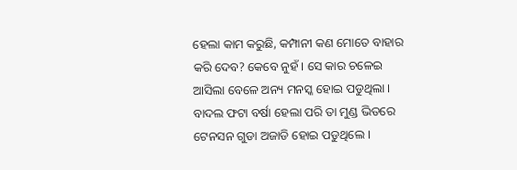ହେଲା କାମ କରୁଛି, କମ୍ପାନୀ କଣ ମୋତେ ବାହାର କରି ଦେବ? କେବେ ନୁହଁ । ସେ କାର ଚଳେଇ ଆସିଲା ବେଳେ ଅନ୍ୟ ମନସ୍କ ହୋଇ ପଡୁଥିଲା । ବାଦଲ ଫଟା ବର୍ଷା ହେଲା ପରି ତା ମୁଣ୍ଡ ଭିତରେ ଟେନସନ ଗୁଡା ଅଜାଡି ହୋଇ ପଡୁଥିଲେ ।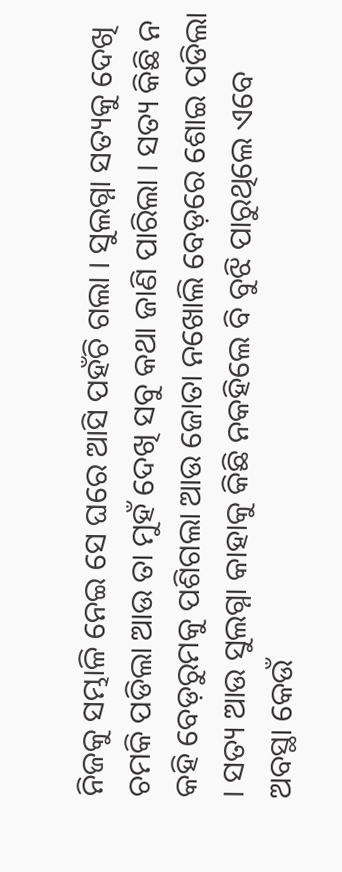ନିଜକୁ ସମ୍ଭାଳି ନେଇ ସେ ଘରେ ଆସି ପହଁଚି ଗଲା । ସୁଲଗ୍ନା ସତ୍ୟକୁ ଦେଖି ଚମକି ପଡିଲା ଆଉ ତା ମୁହଁ ଦେଖି ସବୁ କଥା ଜାଣି ପାରିଲା । ସତ୍ୟ କିଛି ନ କହି ବେଡ଼ରୁମକୁ ପଶିଗଲା ଆଉ ଜୋତା ନଖୋଲି ବେଡ଼ରେ ଶୋଇ ପଡିଲା । ସତ୍ୟ ଆଉ ସୁଲଗ୍ନା କାହାକୁ କିଛି ନକହିଲେ ବି ବୁଝି ପାରୁଥିଲେ ଏବେ ଅବସ୍ଥା କେଉଁ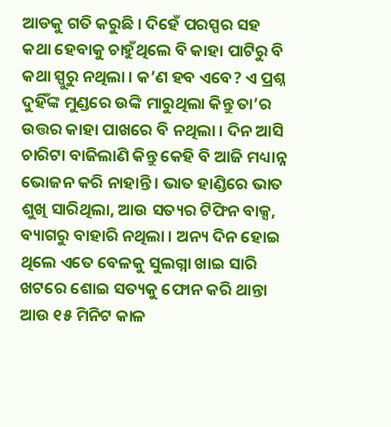ଆଡକୁ ଗତି କରୁଛି । ଦିହେଁ ପରସ୍ପର ସହ କଥା ହେବାକୁ ଚାହୁଁଥିଲେ ବି କାହା ପାଟିରୁ ବି କଥା ସ୍ପୁରୁ ନଥିଲା । କ’ଣ ହବ ଏବେ? ଏ ପ୍ରଶ୍ନ ଦୁହିଁଙ୍କ ମୁଣ୍ଡରେ ଉଙ୍କି ମାରୁଥିଲା କିନ୍ତୁ ତା’ର ଉତ୍ତର କାହା ପାଖରେ ବି ନଥିଲା । ଦିନ ଆସି ଚାରିଟା ବାଜିଲାଣି କିନ୍ତୁ କେହି ବି ଆଜି ମଧ୍ୟାନ୍ନ ଭୋଜନ କରି ନାହାନ୍ତି । ଭାତ ହାଣ୍ଡିରେ ଭାତ ଶୁଖି ସାରିଥିଲା, ଆଉ ସତ୍ୟର ଟିଫିନ ବାକ୍ସ, ବ୍ୟାଗରୁ ବାହାରି ନଥିଲା । ଅନ୍ୟ ଦିନ ହୋଇ ଥିଲେ ଏତେ ବେଳକୁ ସୁଲଗ୍ନା ଖାଇ ସାରି ଖଟରେ ଶୋଇ ସତ୍ୟକୁ ଫୋନ କରି ଥାନ୍ତା ଆଉ ୧୫ ମିନିଟ କାଳ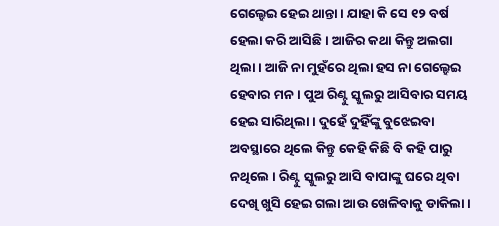ଗେଲ୍ହେଇ ହେଇ ଥାନ୍ତା । ଯାହା କି ସେ ୧୨ ବର୍ଷ ହେଲା କରି ଆସିଛି । ଆଜିର କଥା କିନ୍ତୁ ଅଲଗା ଥିଲା । ଆଜି ନା ମୁହଁରେ ଥିଲା ହସ ନା ଗେଲ୍ହେଇ ହେବାର ମନ । ପୁଅ ରିଣ୍ଟୁ ସ୍କୁଲରୁ ଆସିବାର ସମୟ ହେଇ ସାରିଥିଲା । ଦୁହେଁ ଦୁହିଁଙ୍କୁ ବୁଝେଇବା ଅବସ୍ଥାରେ ଥିଲେ କିନ୍ତୁ କେହି କିଛି ବି କହି ପାରୁ ନଥିଲେ । ରିଣ୍ଟୁ ସ୍କୁଲରୁ ଆସି ବାପାଙ୍କୁ ଘରେ ଥିବା ଦେଖି ଖୁସି ହେଇ ଗଲା ଆଉ ଖେଳିବାକୁ ଡାକିଲା ।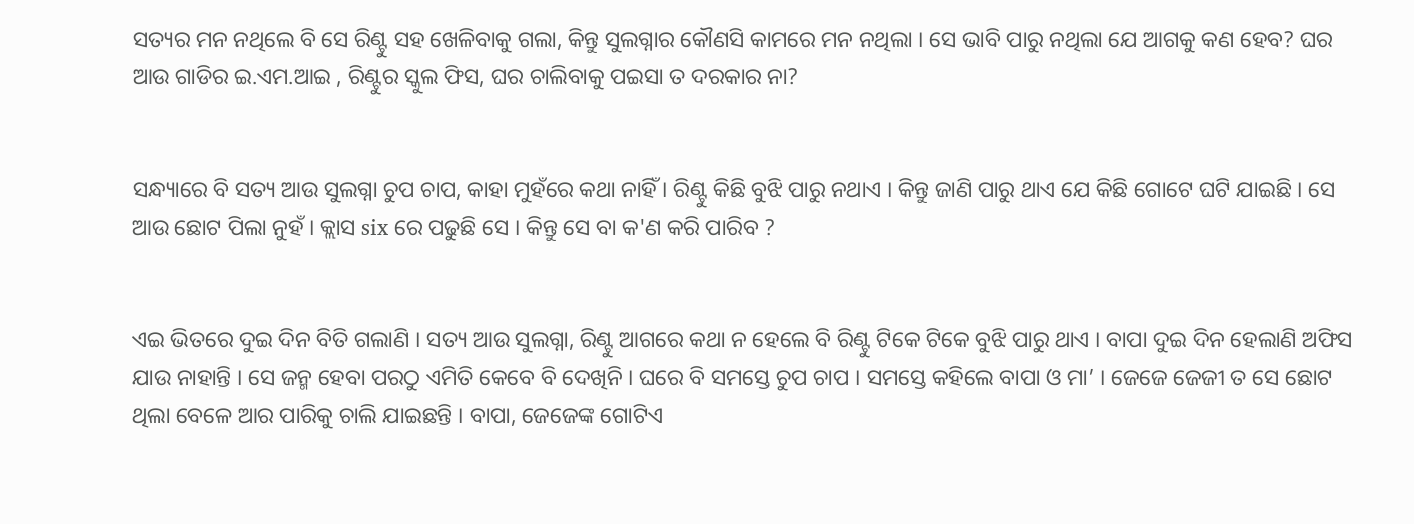ସତ୍ୟର ମନ ନଥିଲେ ବି ସେ ରିଣ୍ଟୁ ସହ ଖେଳିବାକୁ ଗଲା, କିନ୍ତୁ ସୁଲଗ୍ନାର କୌଣସି କାମରେ ମନ ନଥିଲା । ସେ ଭାବି ପାରୁ ନଥିଲା ଯେ ଆଗକୁ କଣ ହେବ? ଘର ଆଉ ଗାଡିର ଇ.ଏମ.ଆଇ , ରିଣ୍ଟୁର ସ୍କୁଲ ଫିସ, ଘର ଚାଲିବାକୁ ପଇସା ତ ଦରକାର ନା?


ସନ୍ଧ୍ୟାରେ ବି ସତ୍ୟ ଆଉ ସୁଲଗ୍ନା ଚୁପ ଚାପ, କାହା ମୁହଁରେ କଥା ନାହିଁ । ରିଣ୍ଟୁ କିଛି ବୁଝି ପାରୁ ନଥାଏ । କିନ୍ତୁ ଜାଣି ପାରୁ ଥାଏ ଯେ କିଛି ଗୋଟେ ଘଟି ଯାଇଛି । ସେ ଆଉ ଛୋଟ ପିଲା ନୁହଁ । କ୍ଲାସ six ରେ ପଢୁଛି ସେ । କିନ୍ତୁ ସେ ବା କ'ଣ କରି ପାରିବ ?


ଏଇ ଭିତରେ ଦୁଇ ଦିନ ବିତି ଗଲାଣି । ସତ୍ୟ ଆଉ ସୁଲଗ୍ନା, ରିଣ୍ଟୁ ଆଗରେ କଥା ନ ହେଲେ ବି ରିଣ୍ଟୁ ଟିକେ ଟିକେ ବୁଝି ପାରୁ ଥାଏ । ବାପା ଦୁଇ ଦିନ ହେଲାଣି ଅଫିସ ଯାଉ ନାହାନ୍ତି । ସେ ଜନ୍ମ ହେବା ପରଠୁ ଏମିତି କେବେ ବି ଦେଖିନି । ଘରେ ବି ସମସ୍ତେ ଚୁପ ଚାପ । ସମସ୍ତେ କହିଲେ ବାପା ଓ ମା’ । ଜେଜେ ଜେଜୀ ତ ସେ ଛୋଟ ଥିଲା ବେଳେ ଆର ପାରିକୁ ଚାଲି ଯାଇଛନ୍ତି । ବାପା, ଜେଜେଙ୍କ ଗୋଟିଏ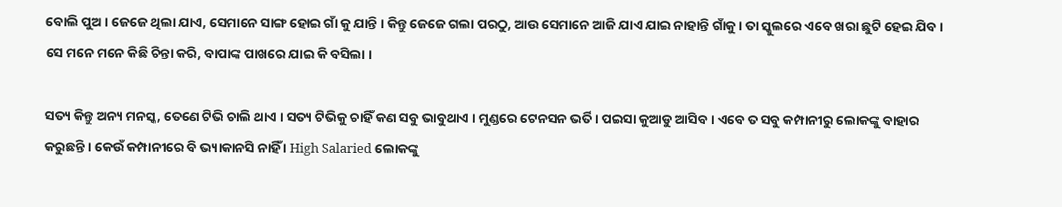ବୋଲି ପୁଅ । ଜେଜେ ଥିଲା ଯାଏ, ସେମାନେ ସାଙ୍ଗ ହୋଇ ଗାଁ କୁ ଯାନ୍ତି । କିନ୍ତୁ ଜେଜେ ଗଲା ପରଠୁ, ଆଉ ସେମାନେ ଆଜି ଯାଏ ଯାଇ ନାହାନ୍ତି ଗାଁକୁ । ତା ସ୍କୁଲରେ ଏବେ ଖରା ଛୁଟି ହେଇ ଯିବ । ସେ ମନେ ମନେ କିଛି ଚିନ୍ତା କରି, ବାପାଙ୍କ ପାଖରେ ଯାଇ କି ବସିଲା ।

ସତ୍ୟ କିନ୍ତୁ ଅନ୍ୟ ମନସ୍କ, ତେଣେ ଟିଭି ଚାଲି ଥାଏ । ସତ୍ୟ ଟିଭିକୁ ଚାହିଁ କଣ ସବୁ ଭାବୁଥାଏ । ମୁଣ୍ଡରେ ଟେନସନ ଭର୍ତି । ପଇସା କୁଆଡୁ ଆସିବ । ଏବେ ତ ସବୁ କମ୍ପାନୀରୁ ଲୋକଙ୍କୁ ବାହାର କରୁଛନ୍ତି । କେଉଁ କମ୍ପାନୀରେ ବି ଭ୍ୟାକାନସି ନାହିଁ । High Salaried ଲୋକଙ୍କୁ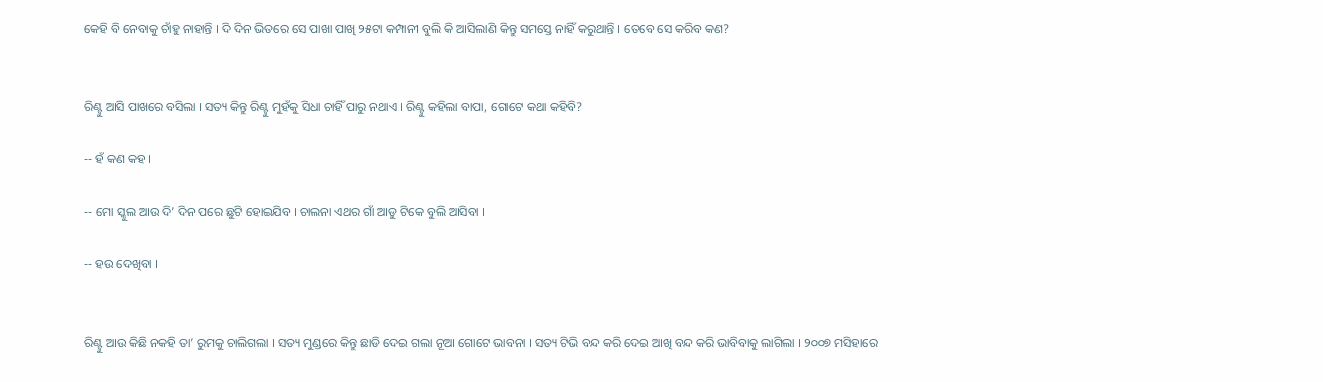କେହି ବି ନେବାକୁ ଚାଁହୁ ନାହାନ୍ତି । ଦି ଦିନ ଭିତରେ ସେ ପାଖା ପାଖି ୨୫ଟା କମ୍ପାନୀ ବୁଲି କି ଆସିଲାଣି କିନ୍ତୁ ସମସ୍ତେ ନାହିଁ କରୁଥାନ୍ତି । ତେବେ ସେ କରିବ କଣ?


ରିଣ୍ଟୁ ଆସି ପାଖରେ ବସିଲା । ସତ୍ୟ କିନ୍ତୁ ରିଣ୍ଟୁ ମୁହଁକୁ ସିଧା ଚାହିଁ ପାରୁ ନଥାଏ । ରିଣ୍ଟୁ କହିଲା ବାପା, ଗୋଟେ କଥା କହିବି?

-- ହଁ କଣ କହ ।

-- ମୋ ସ୍କୁଲ ଆଉ ଦି’ ଦିନ ପରେ ଛୁଟି ହୋଇଯିବ । ଚାଲନା ଏଥର ଗାଁ ଆଡୁ ଟିକେ ବୁଲି ଆସିବା ।

-- ହଉ ଦେଖିବା ।


ରିଣ୍ଟୁ ଆଉ କିଛି ନକହି ତା’ ରୁମକୁ ଚାଲିଗଲା । ସତ୍ୟ ମୁଣ୍ଡରେ କିନ୍ତୁ ଛାଡି ଦେଇ ଗଲା ନୂଆ ଗୋଟେ ଭାବନା । ସତ୍ୟ ଟିଭି ବନ୍ଦ କରି ଦେଇ ଆଖି ବନ୍ଦ କରି ଭାବିବାକୁ ଲାଗିଲା । ୨୦୦୭ ମସିହାରେ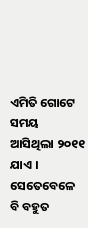ଏମିତି ଗୋଟେ ସମୟ ଆସିଥିଲା ୨୦୧୧ ଯାଏ । ସେତେବେଳେ ବି ବହୁତ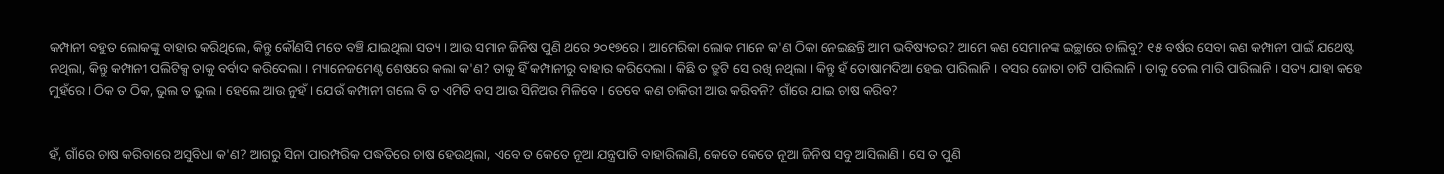କମ୍ପାନୀ ବହୁତ ଲୋକଙ୍କୁ ବାହାର କରିଥିଲେ, କିନ୍ତୁ କୌଣସି ମତେ ବଞ୍ଚି ଯାଇଥିଲା ସତ୍ୟ । ଆଉ ସମାନ ଜିନିଷ ପୁଣି ଥରେ ୨୦୧୭ରେ । ଆମେରିକା ଲୋକ ମାନେ କ'ଣ ଠିକା ନେଇଛନ୍ତି ଆମ ଭବିଷ୍ୟତର? ଆମେ କଣ ସେମାନଙ୍କ ଇଚ୍ଛାରେ ଚାଲିବୁ? ୧୫ ବର୍ଷର ସେବା କଣ କମ୍ପାନୀ ପାଇଁ ଯଥେଷ୍ଟ ନଥିଲା, କିନ୍ତୁ କମ୍ପାନୀ ପଲିଟିକ୍ସ ତାକୁ ବର୍ବାଦ କରିଦେଲା । ମ୍ୟାନେଜମେଣ୍ଟ ଶେଷରେ କଲା କ'ଣ? ତାକୁ ହିଁ କମ୍ପାନୀରୁ ବାହାର କରିଦେଲା । କିଛି ତ ତ୍ରୁଟି ସେ ରଖି ନଥିଲା । କିନ୍ତୁ ହଁ ତୋଷାମଦିଆ ହେଇ ପାରିଲାନି । ବସର ଜୋତା ଚାଟି ପାରିଲାନି । ତାକୁ ତେଲ ମାରି ପାରିଲାନି । ସତ୍ୟ ଯାହା କହେ ମୁହଁରେ । ଠିକ ତ ଠିକ, ଭୁଲ ତ ଭୁଲ । ହେଲେ ଆଉ ନୁହଁ । ଯେଉଁ କମ୍ପାନୀ ଗଲେ ବି ତ ଏମିତି ବସ ଆଉ ସିନିଅର ମିଳିବେ । ତେବେ କଣ ଚାକିରୀ ଆଉ କରିବନି? ଗାଁରେ ଯାଇ ଚାଷ କରିବ?


ହଁ, ଗାଁରେ ଚାଷ କରିବାରେ ଅସୁବିଧା କ'ଣ? ଆଗରୁ ସିନା ପାରମ୍ପରିକ ପଦ୍ଧତିରେ ଚାଷ ହେଉଥିଲା, ଏବେ ତ କେତେ ନୂଆ ଯନ୍ତ୍ରପାତି ବାହାରିଲାଣି, କେତେ କେତେ ନୂଆ ଜିନିଷ ସବୁ ଆସିଲାଣି । ସେ ତ ପୁଣି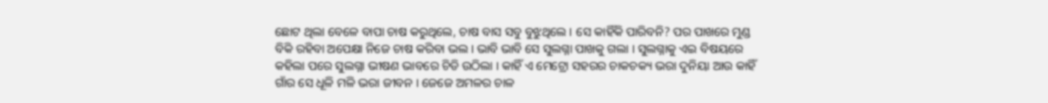ଛୋଟ ଥିଲା ବେଳେ ବାପା ଚାଷ କରୁଥିଲେ, ଚାଷ ବାସ ସବୁ ବୁଝୁଥିଲେ । ସେ କାହିଁକି ପାରିବନି? ପର ପାଖରେ ମୁଣ୍ଡ ବିକି ରହିବା ଅପେକ୍ଷା ନିଜେ ଚାଷ କରିବା ଭଲ । ଭାବି ଭାବି ସେ ସୁଲଗ୍ନା ପାଖକୁ ଗଲା । ସୁଲଗ୍ନାକୁ ଏଇ ବିଷୟରେ କହିଲା ପରେ ସୁଲଗ୍ନା ଭୀଷଣ ଭାବରେ ଚିଡି ଉଠିଲା । କାହିଁ ଏ ମେଟ୍ରୋ ସହରର ଚାକଚକ୍ୟ ଭରା ଦୁନିୟା ଆଉ କାହିଁ ଗାଁର ସେ ଧୂଳି ମଳି ଭରା ଜୀବନ । ଜେଜେ ଅମଳର ଚାଳ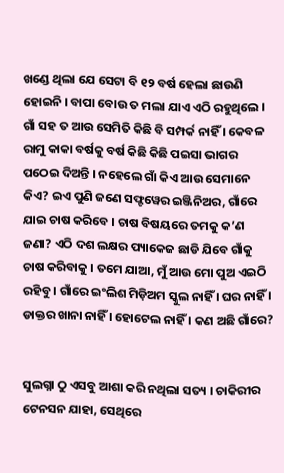ଖଣ୍ଡେ ଥିଲା ଯେ ସେଟା ବି ୧୨ ବର୍ଷ ହେଲା ଛାଉଣି ହୋଇନି । ବାପା ବୋଉ ତ ମଲା ଯାଏ ଏଠି ରହୁଥିଲେ । ଗାଁ ସହ ତ ଆଉ ସେମିତି କିଛି ବି ସମ୍ପର୍କ ନାହିଁ । କେବଳ ରାମୁ କାକା ବର୍ଷକୁ ବର୍ଷ କିଛି କିଛି ପଇସା ଭାଗର ପଠେଇ ଦିଅନ୍ତି । ନହେଲେ ଗାଁ କିଏ ଆଉ ସେମାନେ କିଏ? ଇଏ ପୁଣି ଜଣେ ସଫ୍ଟୱେର ଇଞ୍ଜିନିଅର, ଗାଁରେ ଯାଇ ଚାଷ କରିବେ । ଚାଷ ବିଷୟରେ ତମକୁ କ’ଣ ଜଣା? ଏଠି ଦଶ ଲକ୍ଷର ପ୍ୟାକେଜ ଛାଡି ଯିବେ ଗାଁକୁ ଚାଷ କରିବାକୁ । ତମେ ଯାଆ, ମୁଁ ଆଉ ମୋ ପୁଅ ଏଇଠି ରହିବୁ । ଗାଁରେ ଇଂଲିଶ ମିଡ଼ିଅମ ସ୍କୁଲ ନାହିଁ । ଘର ନାହିଁ । ଡାକ୍ତର ଖାନା ନାହିଁ । ହୋଟେଲ ନାହିଁ । କଣ ଅଛି ଗାଁରେ?


ସୁଲଗ୍ନା ଠୁ ଏସବୁ ଆଶା କରି ନଥିଲା ସତ୍ୟ । ଚାକିରୀର ଟେନସନ ଯାହା, ସେଥିରେ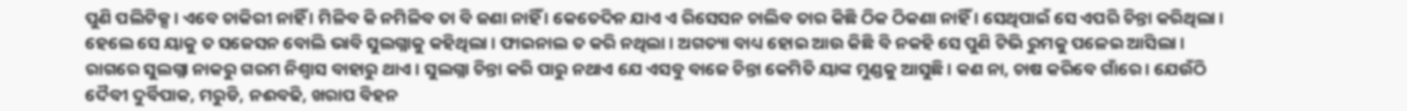ପୁଣି ପଲିଟିକ୍ସ । ଏବେ ଚାକିରୀ ନାହିଁ । ମିଳିବ କି ନମିଳିବ ତା ବି ଜଣା ନାହିଁ । କେତେଦିନ ଯାଏ ଏ ରିସେସନ ଚାଲିବ ତାର କିଛି ଠିକ ଠିକଣା ନାହିଁ । ସେଥିପାଇଁ ସେ ଏପରି ଚିନ୍ତା କରିଥିଲା । ହେଲେ ସେ ୟାକୁ ତ ସଜେସନ ବୋଲି ଭାବି ସୁଲଗ୍ନାକୁ କହିଥିଲା । ଫାଇନାଲ ତ କରି ନଥିଲା । ଅଗତ୍ୟା ବାଧ୍ୟ ହୋଇ ଆଉ କିଛି ବି ନକହି ସେ ପୁଣି ଟିଭି ରୁମକୁ ପଳେଇ ଆସିଲା । ରାଗରେ ସୁଲଗ୍ନା ନାକରୁ ଗରମ ନିଶ୍ୱାସ ବାହାରୁ ଥାଏ । ସୁଲଗ୍ନା ଚିନ୍ତା କରି ପାରୁ ନଥାଏ ଯେ ଏସବୁ ବାଜେ ଚିନ୍ତା କେମିତି ୟାଙ୍କ ମୁଣ୍ଡକୁ ଆସୁଛି । କଣ ନା, ଚାଷ କରିବେ ଗାଁରେ । ଯେଉଁଠି ଦୈବୀ ଦୁର୍ବିପାକ, ମରୁଡି, ନଈବଢି, ଖରାପ ବିହନ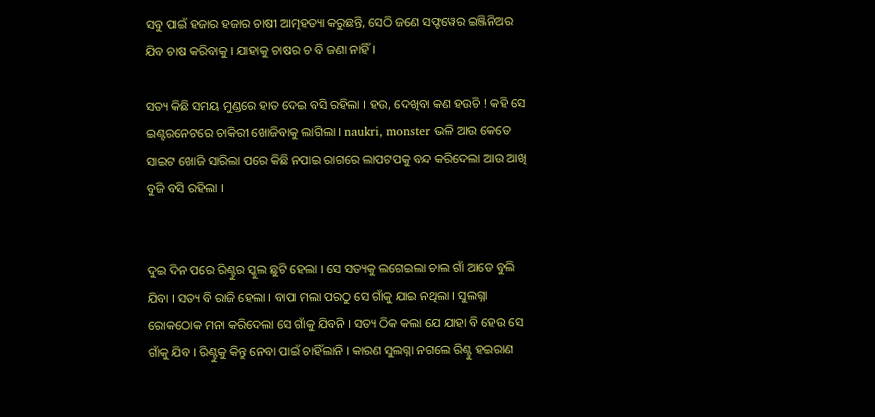ସବୁ ପାଇଁ ହଜାର ହଜାର ଚାଷୀ ଆତ୍ମହତ୍ୟା କରୁଛନ୍ତି, ସେଠି ଜଣେ ସଫ୍ଟୱେର ଇଞ୍ଜିନିଅର ଯିବ ଚାଷ କରିବାକୁ । ଯାହାକୁ ଚାଷର ଚ ବି ଜଣା ନାହିଁ ।

ସତ୍ୟ କିଛି ସମୟ ମୁଣ୍ଡରେ ହାତ ଦେଇ ବସି ରହିଲା । ହଉ, ଦେଖିବା କଣ ହଉଚି ! କହି ସେ ଇଣ୍ଟରନେଟରେ ଚାକିରୀ ଖୋଜିବାକୁ ଲାଗିଲା । naukri, monster ଭଳି ଆଉ କେତେ ସାଇଟ ଖୋଜି ସାରିଲା ପରେ କିଛି ନପାଇ ରାଗରେ ଲାପଟପକୁ ବନ୍ଦ କରିଦେଲା ଆଉ ଆଖି ବୁଜି ବସି ରହିଲା ।


ଦୁଇ ଦିନ ପରେ ରିଣ୍ଟୁର ସ୍କୁଲ ଛୁଟି ହେଲା । ସେ ସତ୍ୟକୁ ଲଗେଇଲା ଚାଲ ଗାଁ ଆଡେ ବୁଲି ଯିବା । ସତ୍ୟ ବି ରାଜି ହେଲା । ବାପା ମଲା ପରଠୁ ସେ ଗାଁକୁ ଯାଇ ନଥିଲା । ସୁଲଗ୍ନା ରୋକଠୋକ ମନା କରିଦେଲା ସେ ଗାଁକୁ ଯିବନି । ସତ୍ୟ ଠିକ କଲା ଯେ ଯାହା ବି ହେଉ ସେ ଗାଁକୁ ଯିବ । ରିଣ୍ଟୁକୁ କିନ୍ତୁ ନେବା ପାଇଁ ଚାହିଁଲାନି । କାରଣ ସୁଲଗ୍ନା ନଗଲେ ରିଣ୍ଟୁ ହଇରାଣ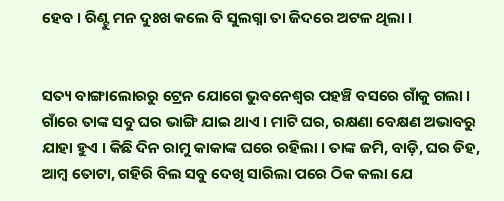ହେବ । ରିଣ୍ଟୁ ମନ ଦୁଃଖ କଲେ ବି ସୁଲଗ୍ନା ତା ଜିଦରେ ଅଟଳ ଥିଲା ।


ସତ୍ୟ ବାଙ୍ଗାଲୋରରୁ ଟ୍ରେନ ଯୋଗେ ଭୁବନେଶ୍ୱର ପହଞ୍ଚି ବସରେ ଗାଁକୁ ଗଲା । ଗାଁରେ ତାଙ୍କ ସବୁ ଘର ଭାଙ୍ଗି ଯାଇ ଥାଏ । ମାଟି ଘର, ରକ୍ଷଣା ବେକ୍ଷଣ ଅଭାବରୁ ଯାହା ହୁଏ । କିଛି ଦିନ ରାମୁ କାକାଙ୍କ ଘରେ ରହିଲା । ତାଙ୍କ ଜମି, ବାଡ଼ି, ଘର ଡିହ, ଆମ୍ବ ତୋଟା, ଗହିରି ବିଲ ସବୁ ଦେଖି ସାରିଲା ପରେ ଠିକ କଲା ଯେ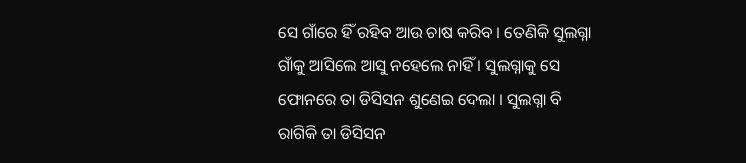ସେ ଗାଁରେ ହିଁ ରହିବ ଆଉ ଚାଷ କରିବ । ତେଣିକି ସୁଲଗ୍ନା ଗାଁକୁ ଆସିଲେ ଆସୁ ନହେଲେ ନାହିଁ । ସୁଲଗ୍ନାକୁ ସେ ଫୋନରେ ତା ଡିସିସନ ଶୁଣେଇ ଦେଲା । ସୁଲଗ୍ନା ବି ରାଗିକି ତା ଡିସିସନ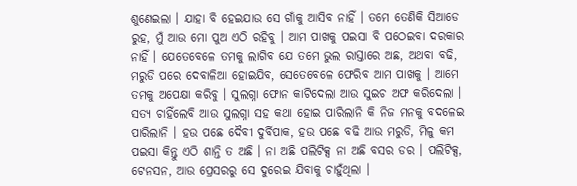ଶୁଣେଇଲା । ଯାହା ବି ହେଇଯାଉ ସେ ଗାଁକୁ ଆସିବ ନାହିଁ । ତମେ ତେଣିକି ସିଆଡେ ରୁହ, ମୁଁ ଆଉ ମୋ ପୁଅ ଏଠି ରହିବୁ । ଆମ ପାଖକୁ ପଇସା ବି ପଠେଇବା ଦରକାର ନାହିଁ । ଯେତେବେଳେ ତମକୁ ଲାଗିବ ଯେ ତମେ ଭୁଲ ରାସ୍ତାରେ ଅଛ, ଅଥବା ବଢି, ମରୁଡି ପରେ ଦେବାଳିଆ ହୋଇଯିବ, ସେତେବେଳେ ଫେରିବ ଆମ ପାଖକୁ । ଆମେ ତମକୁ ଅପେକ୍ଷା କରିବୁ । ସୁଲଗ୍ନା ଫୋନ କାଟିଦେଲା ଆଉ ସୁଇଚ ଅଫ କରିଦେଲା । ସତ୍ୟ ଚାହିଁଲେବି ଆଉ ସୁଲଗ୍ନା ସହ କଥା ହୋଇ ପାରିଲାନି କି ନିଜ ମନକୁ ବଦଳେଇ ପାରିଲାନି । ହଉ ପଛେ ଦୈବୀ ଦୁର୍ବିପାକ, ହଉ ପଛେ ବଢି ଆଉ ମରୁଡି, ମିଳୁ କମ ପଇସା କିନ୍ତୁ ଏଠି ଶାନ୍ତି ତ ଅଛି । ନା ଅଛି ପଲିଟିକ୍ସ ନା ଅଛି ବସର ଡର । ପଲିଟିକ୍ସ, ଟେନସନ, ଆଉ ପ୍ରେସରରୁ ସେ ଦୁରେଇ ଯିବାକୁ ଚାହୁଁଥିଲା ।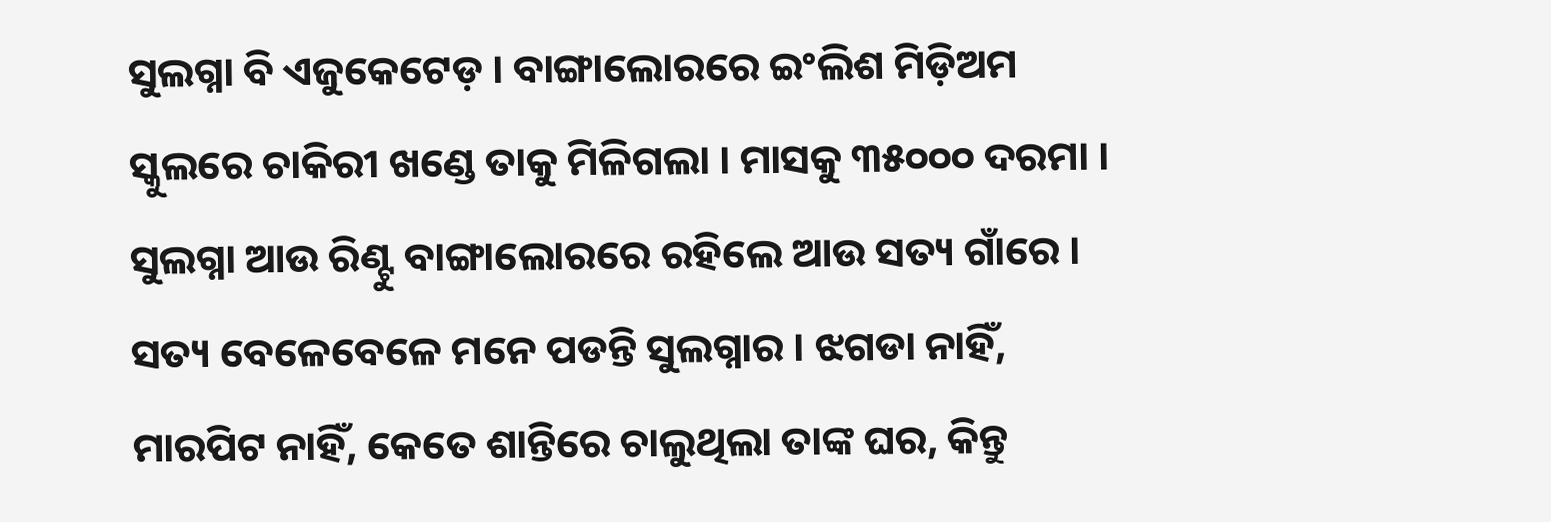ସୁଲଗ୍ନା ବି ଏଜୁକେଟେଡ଼ । ବାଙ୍ଗାଲୋରରେ ଇଂଲିଶ ମିଡ଼ିଅମ ସ୍କୁଲରେ ଚାକିରୀ ଖଣ୍ଡେ ତାକୁ ମିଳିଗଲା । ମାସକୁ ୩୫୦୦୦ ଦରମା । ସୁଲଗ୍ନା ଆଉ ରିଣ୍ଟୁ ବାଙ୍ଗାଲୋରରେ ରହିଲେ ଆଉ ସତ୍ୟ ଗାଁରେ । ସତ୍ୟ ବେଳେବେଳେ ମନେ ପଡନ୍ତି ସୁଲଗ୍ନାର । ଝଗଡା ନାହିଁ, ମାରପିଟ ନାହିଁ, କେତେ ଶାନ୍ତିରେ ଚାଲୁଥିଲା ତାଙ୍କ ଘର, କିନ୍ତୁ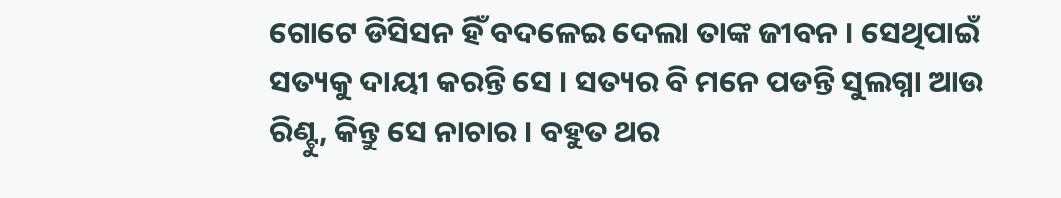ଗୋଟେ ଡିସିସନ ହିଁ ବଦଳେଇ ଦେଲା ତାଙ୍କ ଜୀବନ । ସେଥିପାଇଁ ସତ୍ୟକୁ ଦାୟୀ କରନ୍ତି ସେ । ସତ୍ୟର ବି ମନେ ପଡନ୍ତି ସୁଲଗ୍ନା ଆଉ ରିଣ୍ଟୁ, କିନ୍ତୁ ସେ ନାଚାର । ବହୁତ ଥର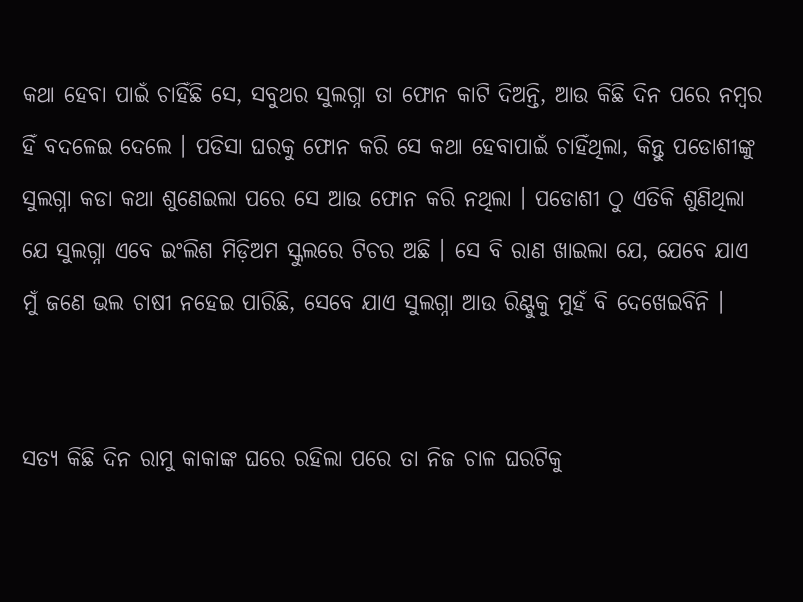କଥା ହେବା ପାଇଁ ଚାହିଁଛି ସେ, ସବୁଥର ସୁଲଗ୍ନା ତା ଫୋନ କାଟି ଦିଅନ୍ତି, ଆଉ କିଛି ଦିନ ପରେ ନମ୍ବର ହିଁ ବଦଳେଇ ଦେଲେ । ପଡିସା ଘରକୁ ଫୋନ କରି ସେ କଥା ହେବାପାଇଁ ଚାହିଁଥିଲା, କିନ୍ତୁ ପଡୋଶୀଙ୍କୁ ସୁଲଗ୍ନା କଡା କଥା ଶୁଣେଇଲା ପରେ ସେ ଆଉ ଫୋନ କରି ନଥିଲା । ପଡୋଶୀ ଠୁ ଏତିକି ଶୁଣିଥିଲା ଯେ ସୁଲଗ୍ନା ଏବେ ଇଂଲିଶ ମିଡ଼ିଅମ ସ୍କୁଲରେ ଟିଚର ଅଛି । ସେ ବି ରାଣ ଖାଇଲା ଯେ, ଯେବେ ଯାଏ ମୁଁ ଜଣେ ଭଲ ଚାଷୀ ନହେଇ ପାରିଛି, ସେବେ ଯାଏ ସୁଲଗ୍ନା ଆଉ ରିଣ୍ଟୁକୁ ମୁହଁ ବି ଦେଖେଇବିନି ।


ସତ୍ୟ କିଛି ଦିନ ରାମୁ କାକାଙ୍କ ଘରେ ରହିଲା ପରେ ତା ନିଜ ଚାଳ ଘରଟିକୁ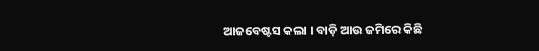ଆଜବେଷ୍ଟସ କଲା । ବାଡ଼ି ଆଉ ଜମିରେ କିଛି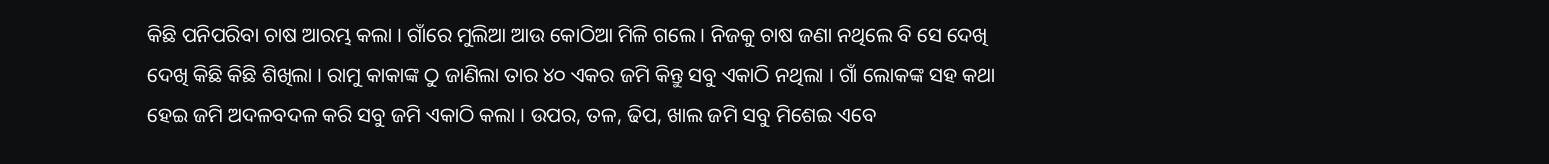କିଛି ପନିପରିବା ଚାଷ ଆରମ୍ଭ କଲା । ଗାଁରେ ମୁଲିଆ ଆଉ କୋଠିଆ ମିଳି ଗଲେ । ନିଜକୁ ଚାଷ ଜଣା ନଥିଲେ ବି ସେ ଦେଖି ଦେଖି କିଛି କିଛି ଶିଖିଲା । ରାମୁ କାକାଙ୍କ ଠୁ ଜାଣିଲା ତାର ୪୦ ଏକର ଜମି କିନ୍ତୁ ସବୁ ଏକାଠି ନଥିଲା । ଗାଁ ଲୋକଙ୍କ ସହ କଥା ହେଇ ଜମି ଅଦଳବଦଳ କରି ସବୁ ଜମି ଏକାଠି କଲା । ଉପର, ତଳ, ଢିପ, ଖାଲ ଜମି ସବୁ ମିଶେଇ ଏବେ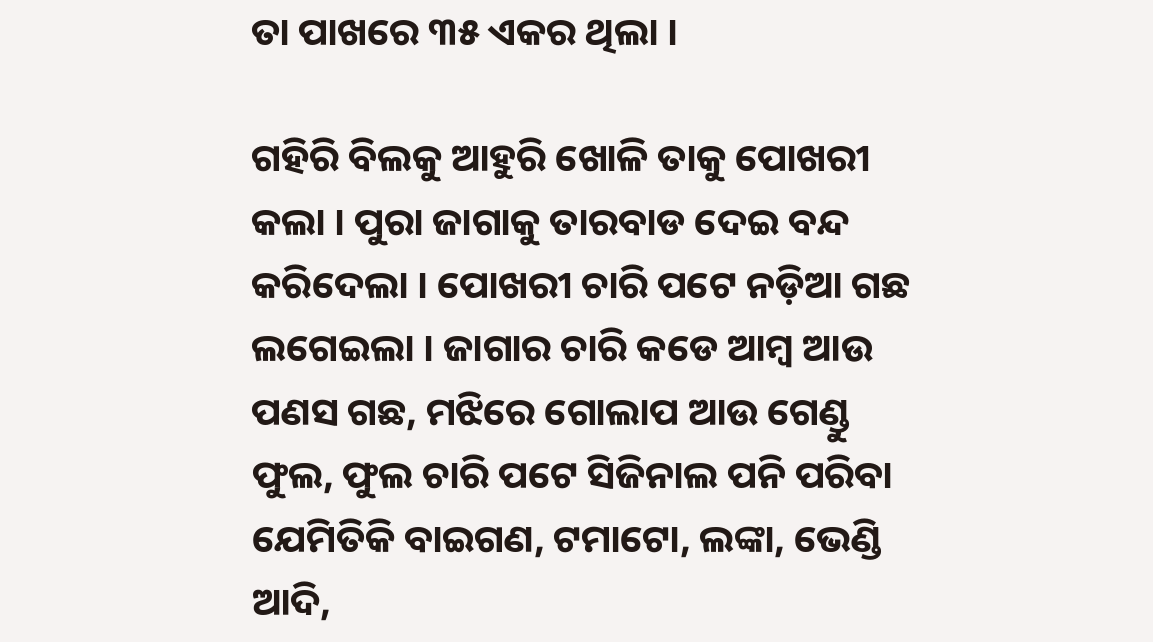ତା ପାଖରେ ୩୫ ଏକର ଥିଲା ।

ଗହିରି ବିଲକୁ ଆହୁରି ଖୋଳି ତାକୁ ପୋଖରୀ କଲା । ପୁରା ଜାଗାକୁ ତାରବାଡ ଦେଇ ବନ୍ଦ କରିଦେଲା । ପୋଖରୀ ଚାରି ପଟେ ନଡ଼ିଆ ଗଛ ଲଗେଇଲା । ଜାଗାର ଚାରି କଡେ ଆମ୍ବ ଆଉ ପଣସ ଗଛ, ମଝିରେ ଗୋଲାପ ଆଉ ଗେଣ୍ଡୁ ଫୁଲ, ଫୁଲ ଚାରି ପଟେ ସିଜିନାଲ ପନି ପରିବା ଯେମିତିକି ବାଇଗଣ, ଟମାଟୋ, ଲଙ୍କା, ଭେଣ୍ଡି ଆଦି,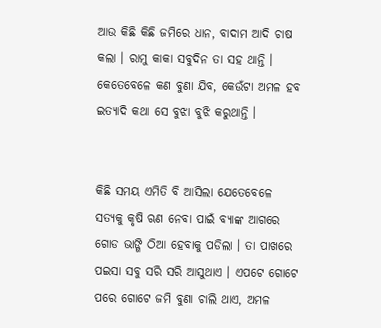ଆଉ କିଛି କିଛି ଜମିରେ ଧାନ, ବାଦାମ ଆଦି ଚାଷ କଲା । ରାମୁ କାକା ସବୁଦିନ ତା ସହ ଥାନ୍ତି । କେତେବେଳେ କଣ ବୁଣା ଯିବ, କେଉଁଟା ଅମଳ ହବ ଇତ୍ୟାଦି କଥା ସେ ବୁଝା ବୁଝି କରୁଥାନ୍ତି ।


କିଛି ସମୟ ଏମିତି ବି ଆସିଲା ଯେତେବେଳେ ସତ୍ୟକୁ କୃଷି ଋଣ ନେବା ପାଇଁ ବ୍ୟାଙ୍କ ଆଗରେ ଗୋଡ ଭାଙ୍ଗି ଠିଆ ହେବାକୁ ପଡିଲା । ତା ପାଖରେ ପଇସା ସବୁ ସରି ସରି ଆସୁଥାଏ । ଏପଟେ ଗୋଟେ ପରେ ଗୋଟେ ଜମି ବୁଣା ଚାଲି ଥାଏ, ଅମଳ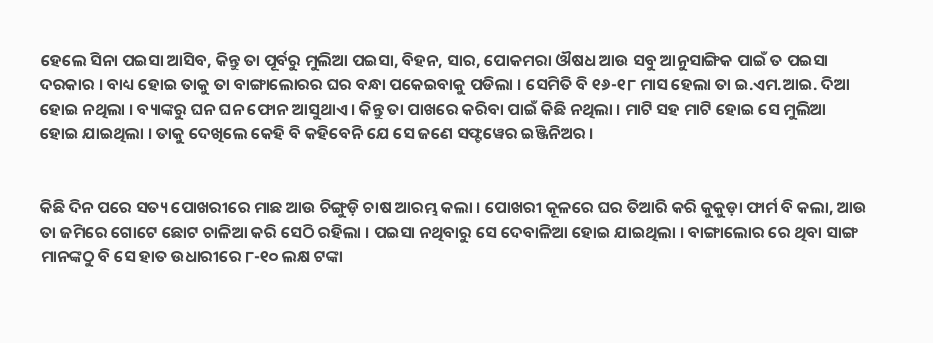ହେଲେ ସିନା ପଇସା ଆସିବ, କିନ୍ତୁ ତା ପୂର୍ବରୁ ମୁଲିଆ ପଇସା, ବିହନ, ସାର, ପୋକମରା ଔଷଧ ଆଉ ସବୁ ଆନୁସାଙ୍ଗିକ ପାଇଁ ତ ପଇସା ଦରକାର । ବାଧ୍ୟ ହୋଇ ତାକୁ ତା ବାଙ୍ଗାଲୋରର ଘର ବନ୍ଧା ପକେଇବାକୁ ପଡିଲା । ସେମିତି ବି ୧୬-୧୮ ମାସ ହେଲା ତା ଇ.ଏମ.ଆଇ. ଦିଆ ହୋଇ ନଥିଲା । ବ୍ୟାଙ୍କରୁ ଘନ ଘନ ଫୋନ ଆସୁଥାଏ । କିନ୍ତୁ ତା ପାଖରେ କରିବା ପାଇଁ କିଛି ନଥିଲା । ମାଟି ସହ ମାଟି ହୋଇ ସେ ମୁଲିଆ ହୋଇ ଯାଇଥିଲା । ତାକୁ ଦେଖିଲେ କେହି ବି କହିବେନି ଯେ ସେ ଜଣେ ସଫ୍ଟୱେର ଇଞ୍ଜିନିଅର ।


କିଛି ଦିନ ପରେ ସତ୍ୟ ପୋଖରୀରେ ମାଛ ଆଉ ଚିଙ୍ଗୁଡ଼ି ଚାଷ ଆରମ୍ଭ କଲା । ପୋଖରୀ କୂଳରେ ଘର ତିଆରି କରି କୁକୁଡ଼ା ଫାର୍ମ ବି କଲା, ଆଉ ତା ଜମିରେ ଗୋଟେ ଛୋଟ ଚାଳିଆ କରି ସେଠି ରହିଲା । ପଇସା ନଥିବାରୁ ସେ ଦେବାଳିଆ ହୋଇ ଯାଇଥିଲା । ବାଙ୍ଗାଲୋର ରେ ଥିବା ସାଙ୍ଗ ମାନଙ୍କଠୁ ବି ସେ ହାତ ଉଧାରୀରେ ୮-୧୦ ଲକ୍ଷ ଟଙ୍କା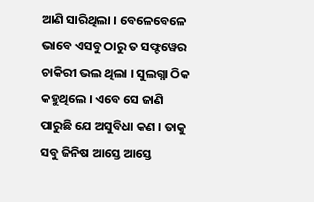ଆଣି ସାରିଥିଲା । ବେଳେବେଳେ ଭାବେ ଏସବୁ ଠାରୁ ତ ସଫ୍ଟୱେର ଚାକିରୀ ଭଲ ଥିଲା । ସୁଲଗ୍ନା ଠିକ କହୁଥିଲେ । ଏବେ ସେ ଜାଣି ପାରୁଛି ଯେ ଅସୁବିଧା କଣ । ତାକୁ ସବୁ ଜିନିଷ ଆସ୍ତେ ଆସ୍ତେ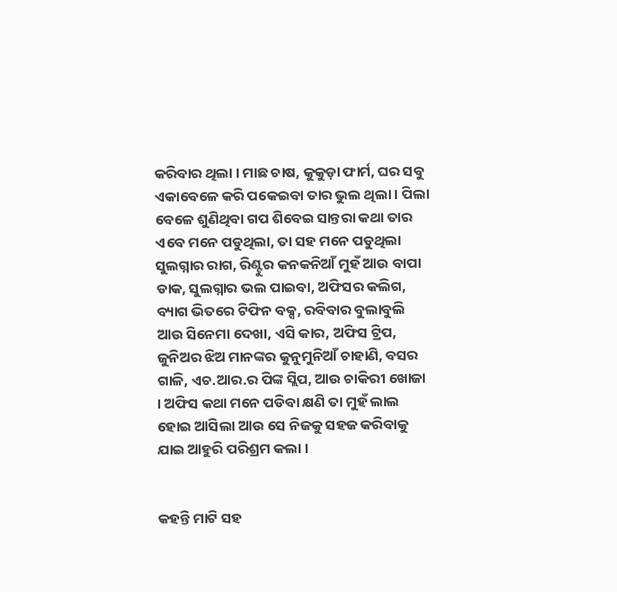କରିବାର ଥିଲା । ମାଛ ଚାଷ, କୁକୁଡ଼ା ଫାର୍ମ, ଘର ସବୁ ଏକାବେଳେ କରି ପକେଇବା ତାର ଭୁଲ ଥିଲା । ପିଲା ବେଳେ ଶୁଣିଥିବା ଗପ ଶିବେଇ ସାନ୍ତରା କଥା ତାର ଏବେ ମନେ ପଡୁଥିଲା, ତା ସହ ମନେ ପଡୁଥିଲା ସୁଲଗ୍ନାର ରାଗ, ରିଣ୍ଟୁର କନକନିଆଁ ମୁହଁ ଆଉ ବାପା ଡାକ, ସୁଲଗ୍ନାର ଭଲ ପାଇବା, ଅଫିସର କଲିଗ, ବ୍ୟାଗ ଭିତରେ ଟିଫିନ ବକ୍ସ, ରବିବାର ବୁଲାବୁଲି ଆଉ ସିନେମା ଦେଖା, ଏସି କାର, ଅଫିସ ଟ୍ରିପ, ଜୁନିଅର ଝିଅ ମାନଙ୍କର କୁନୁମୁନିଆଁ ଚାହାଣି, ବସର ଗାଳି, ଏଚ.ଆର.ର ପିଙ୍କ ସ୍ଲିପ, ଆଉ ଚାକିରୀ ଖୋଜା । ଅଫିସ କଥା ମନେ ପଡିବା କ୍ଷଣି ତା ମୁହଁ ଲାଲ ହୋଇ ଆସିଲା ଆଉ ସେ ନିଜକୁ ସହଜ କରିବାକୁ ଯାଇ ଆହୁରି ପରିଶ୍ରମ କଲା ।


କହନ୍ତି ମାଟି ସହ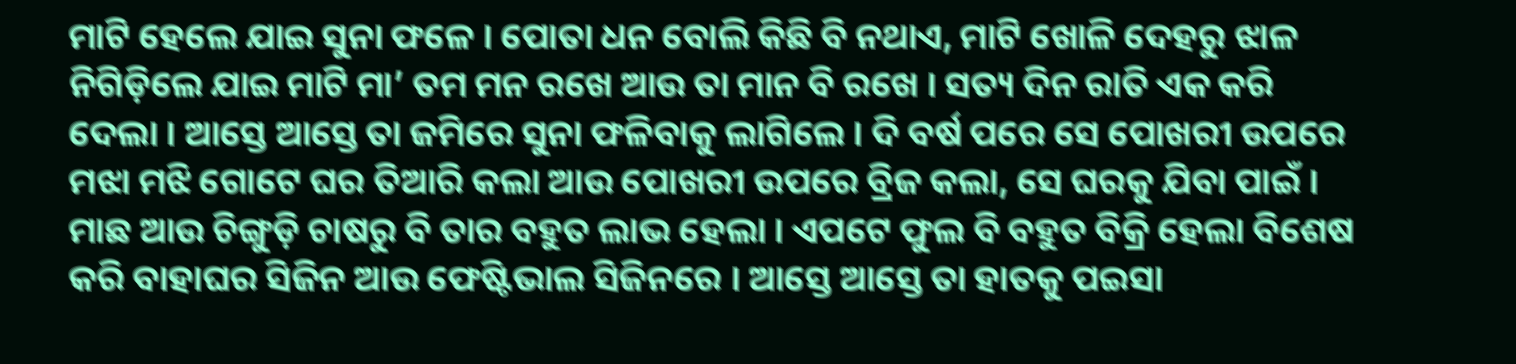ମାଟି ହେଲେ ଯାଇ ସୁନା ଫଳେ । ପୋତା ଧନ ବୋଲି କିଛି ବି ନଥାଏ, ମାଟି ଖୋଳି ଦେହରୁ ଝାଳ ନିଗିଡ଼ିଲେ ଯାଇ ମାଟି ମା’ ତମ ମନ ରଖେ ଆଉ ତା ମାନ ବି ରଖେ । ସତ୍ୟ ଦିନ ରାତି ଏକ କରି ଦେଲା । ଆସ୍ତେ ଆସ୍ତେ ତା ଜମିରେ ସୁନା ଫଳିବାକୁ ଲାଗିଲେ । ଦି ବର୍ଷ ପରେ ସେ ପୋଖରୀ ଉପରେ ମଝା ମଝି ଗୋଟେ ଘର ତିଆରି କଲା ଆଉ ପୋଖରୀ ଉପରେ ବ୍ରିଜ କଲା, ସେ ଘରକୁ ଯିବା ପାଇଁ । ମାଛ ଆଉ ଚିଙ୍ଗୁଡ଼ି ଚାଷରୁ ବି ତାର ବହୁତ ଲାଭ ହେଲା । ଏପଟେ ଫୁଲ ବି ବହୁତ ବିକ୍ରି ହେଲା ବିଶେଷ କରି ବାହାଘର ସିଜିନ ଆଉ ଫେଷ୍ଟିଭାଲ ସିଜିନରେ । ଆସ୍ତେ ଆସ୍ତେ ତା ହାତକୁ ପଇସା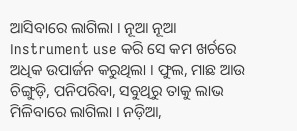ଆସିବାରେ ଲାଗିଲା । ନୂଆ ନୂଆ ।nstrument use କରି ସେ କମ ଖର୍ଚରେ ଅଧିକ ଉପାର୍ଜନ କରୁଥିଲା । ଫୁଲ, ମାଛ ଆଉ ଚିଙ୍ଗୁଡ଼ି, ପନିପରିବା, ସବୁଥିରୁ ତାକୁ ଲାଭ ମିଳିବାରେ ଲାଗିଲା । ନଡ଼ିଆ,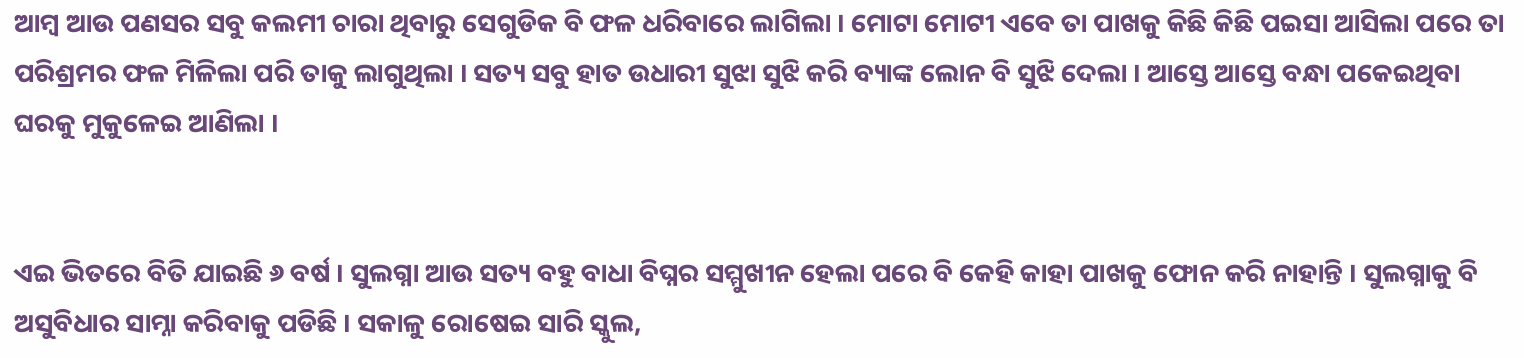ଆମ୍ବ ଆଉ ପଣସର ସବୁ କଲମୀ ଚାରା ଥିବାରୁ ସେଗୁଡିକ ବି ଫଳ ଧରିବାରେ ଲାଗିଲା । ମୋଟା ମୋଟୀ ଏବେ ତା ପାଖକୁ କିଛି କିଛି ପଇସା ଆସିଲା ପରେ ତା ପରିଶ୍ରମର ଫଳ ମିଳିଲା ପରି ତାକୁ ଲାଗୁଥିଲା । ସତ୍ୟ ସବୁ ହାତ ଉଧାରୀ ସୁଝା ସୁଝି କରି ବ୍ୟାଙ୍କ ଲୋନ ବି ସୁଝି ଦେଲା । ଆସ୍ତେ ଆସ୍ତେ ବନ୍ଧା ପକେଇଥିବା ଘରକୁ ମୁକୁଳେଇ ଆଣିଲା ।


ଏଇ ଭିତରେ ବିତି ଯାଇଛି ୬ ବର୍ଷ । ସୁଲଗ୍ନା ଆଉ ସତ୍ୟ ବହୁ ବାଧା ବିଘ୍ନର ସମ୍ମୁଖୀନ ହେଲା ପରେ ବି କେହି କାହା ପାଖକୁ ଫୋନ କରି ନାହାନ୍ତି । ସୁଲଗ୍ନାକୁ ବି ଅସୁବିଧାର ସାମ୍ନା କରିବାକୁ ପଡିଛି । ସକାଳୁ ରୋଷେଇ ସାରି ସ୍କୁଲ,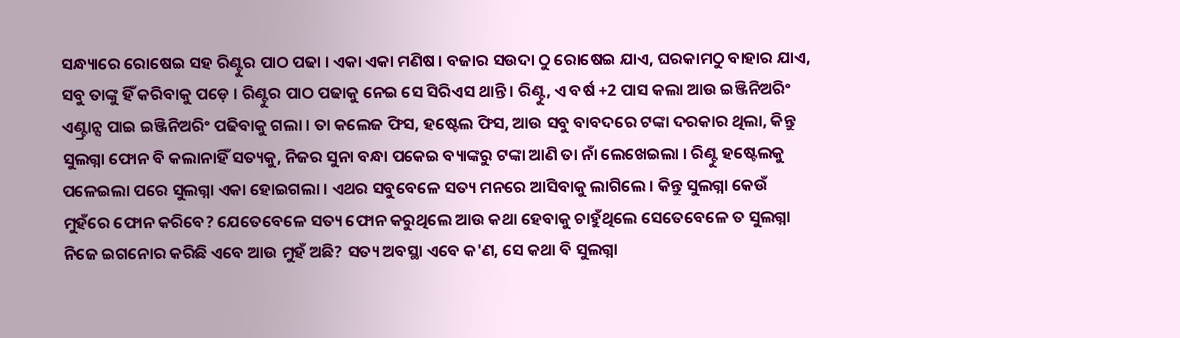ସନ୍ଧ୍ୟାରେ ରୋଷେଇ ସହ ରିଣ୍ଟୁର ପାଠ ପଢା । ଏକା ଏକା ମଣିଷ । ବଜାର ସଉଦା ଠୁ ରୋଷେଇ ଯାଏ, ଘରକାମଠୁ ବାହାର ଯାଏ, ସବୁ ତାଙ୍କୁ ହିଁ କରିବାକୁ ପଡ଼େ । ରିଣ୍ଟୁର ପାଠ ପଢାକୁ ନେଇ ସେ ସିରିଏସ ଥାନ୍ତି । ରିଣ୍ଟୁ, ଏ ବର୍ଷ +2 ପାସ କଲା ଆଉ ଇଞ୍ଜିନିଅରିଂ ଏଣ୍ଟ୍ରାନ୍ସ ପାଇ ଇଞ୍ଜିନିଅରିଂ ପଢିବାକୁ ଗଲା । ତା କଲେଜ ଫିସ, ହଷ୍ଟେଲ ଫିସ, ଆଉ ସବୁ ବାବଦରେ ଟଙ୍କା ଦରକାର ଥିଲା, କିନ୍ତୁ ସୁଲଗ୍ନା ଫୋନ ବି କଲାନାହିଁ ସତ୍ୟକୁ, ନିଜର ସୁନା ବନ୍ଧା ପକେଇ ବ୍ୟାଙ୍କରୁ ଟଙ୍କା ଆଣି ତା ନାଁ ଲେଖେଇଲା । ରିଣ୍ଟୁ ହଷ୍ଟେଲକୁ ପଳେଇଲା ପରେ ସୁଲଗ୍ନା ଏକା ହୋଇଗଲା । ଏଥର ସବୁବେଳେ ସତ୍ୟ ମନରେ ଆସିବାକୁ ଲାଗିଲେ । କିନ୍ତୁ ସୁଲଗ୍ନା କେଉଁ ମୁହଁରେ ଫୋନ କରିବେ? ଯେତେବେଳେ ସତ୍ୟ ଫୋନ କରୁଥିଲେ ଆଉ କଥା ହେବାକୁ ଚାହୁଁଥିଲେ ସେତେବେଳେ ତ ସୁଲଗ୍ନା ନିଜେ ଇଗନୋର କରିଛି ଏବେ ଆଉ ମୁହଁ ଅଛି? ସତ୍ୟ ଅବସ୍ଥା ଏବେ କ'ଣ, ସେ କଥା ବି ସୁଲଗ୍ନା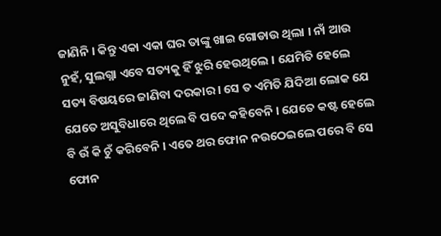ଜାଣିନି । କିନ୍ତୁ ଏକା ଏକା ଘର ତାଙ୍କୁ ଖାଇ ଗୋଡାଉ ଥିଲା । ନାଁ ଆଉ ନୁହଁ, ସୁଲଗ୍ନା ଏବେ ସତ୍ୟକୁ ହିଁ ଝୁରି ହେଉଥିଲେ । ଯେମିତି ହେଲେ ସତ୍ୟ ବିଷୟରେ ଜାଣିବା ଦରକାର । ସେ ତ ଏମିତି ଯିଦିଆ ଲୋକ ଯେ ଯେତେ ଅସୁବିଧାରେ ଥିଲେ ବି ପଦେ କହିବେନି । ଯେତେ କଷ୍ଟ ହେଲେ ବି ଉଁ କି ଚୁଁ କରିବେନି । ଏତେ ଥର ଫୋନ ନଉଠେଇଲେ ପରେ ବି ସେ ଫୋନ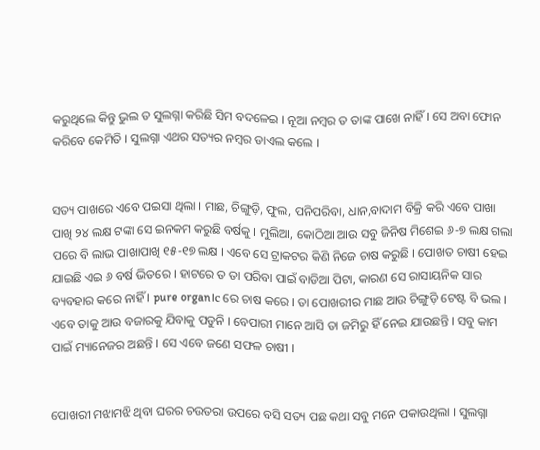କରୁଥିଲେ କିନ୍ତୁ ଭୁଲ ତ ସୁଲଗ୍ନା କରିଛି ସିମ ବଦଳେଇ । ନୂଆ ନମ୍ବର ତ ତାଙ୍କ ପାଖେ ନାହିଁ । ସେ ଅବା ଫୋନ କରିବେ କେମିତି । ସୁଲଗ୍ନା ଏଥର ସତ୍ୟର ନମ୍ବର ଡାଏଲ କଲେ ।


ସତ୍ୟ ପାଖରେ ଏବେ ପଇସା ଥିଲା । ମାଛ, ଚିଙ୍ଗୁଡ଼ି, ଫୁଲ, ପନିପରିବା, ଧାନ,ବାଦାମ ବିକ୍ରି କରି ଏବେ ପାଖା ପାଖି ୨୪ ଲକ୍ଷ ଟଙ୍କା ସେ ଇନକମ କରୁଛି ବର୍ଷକୁ । ମୁଲିଆ, କୋଠିଆ ଆଉ ସବୁ ଜିନିଷ ମିଶେଇ ୬-୭ ଲକ୍ଷ ଗଲା ପରେ ବି ଲାଭ ପାଖାପାଖି ୧୫-୧୭ ଲକ୍ଷ । ଏବେ ସେ ଟ୍ରାକଟର କିଣି ନିଜେ ଚାଷ କରୁଛି । ପୋଖତ ଚାଷୀ ହେଇ ଯାଇଛି ଏଇ ୬ ବର୍ଷ ଭିତରେ । ହାଟରେ ତ ତା ପରିବା ପାଇଁ ବାଡିଆ ପିଟା, କାରଣ ସେ ରାସାୟନିକ ସାର ବ୍ୟବହାର କରେ ନାହିଁ । pure organ।c ରେ ଚାଷ କରେ । ତା ପୋଖରୀର ମାଛ ଆଉ ଚିଙ୍ଗୁଡ଼ି ଟେଷ୍ଟ ବି ଭଲ । ଏବେ ତାକୁ ଆଉ ବଜାରକୁ ଯିବାକୁ ପଡୁନି । ବେପାରୀ ମାନେ ଆସି ତା ଜମିରୁ ହିଁ ନେଇ ଯାଉଛନ୍ତି । ସବୁ କାମ ପାଇଁ ମ୍ୟାନେଜର ଅଛନ୍ତି । ସେ ଏବେ ଜଣେ ସଫଳ ଚାଷୀ ।


ପୋଖରୀ ମଝାମଝି ଥିବା ଘରର ଚଉତରା ଉପରେ ବସି ସତ୍ୟ ପଛ କଥା ସବୁ ମନେ ପକାଉଥିଲା । ସୁଲଗ୍ନା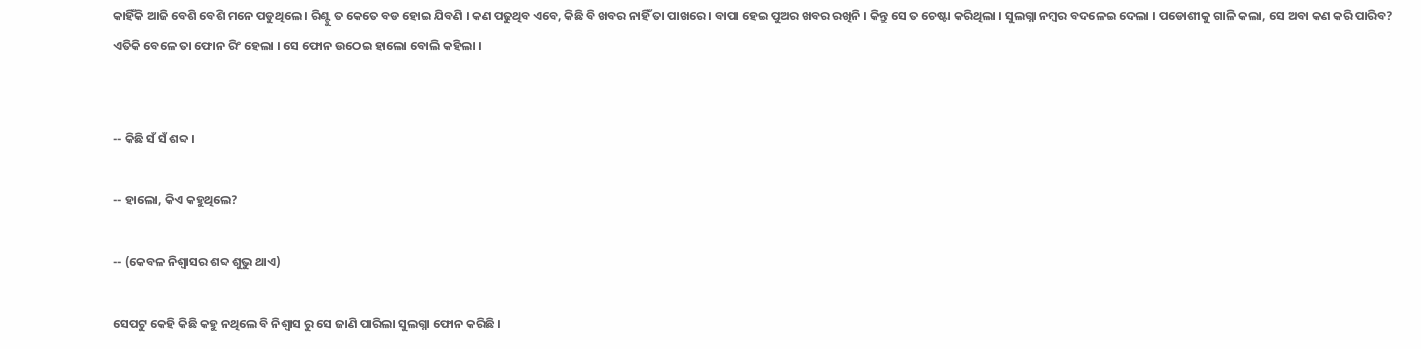କାହିଁକି ଆଜି ବେଶି ବେଶି ମନେ ପଡୁଥିଲେ । ରିଣ୍ଟୁ ତ କେତେ ବଡ ହୋଇ ଯିବଣି । କଣ ପଢୁଥିବ ଏବେ, କିଛି ବି ଖବର ନାହିଁ ତା ପାଖରେ । ବାପା ହେଇ ପୁଅର ଖବର ରଖିନି । କିନ୍ତୁ ସେ ତ ଚେଷ୍ଟା କରିଥିଲା । ସୁଲଗ୍ନା ନମ୍ବର ବଦଳେଇ ଦେଲା । ପଡୋଶୀକୁ ଗାଳି କଲା, ସେ ଅବା କଣ କରି ପାରିବ? ଏତିକି ବେଳେ ତା ଫୋନ ରିଂ ହେଲା । ସେ ଫୋନ ଉଠେଇ ହାଲୋ ବୋଲି କହିଲା ।


-- କିଛି ସଁ ସଁ ଶବ୍ଦ ।

-- ହାଲୋ, କିଏ କହୁଥିଲେ?

-- (କେବଳ ନିଶ୍ୱାସର ଶବ୍ଦ ଶୁଭୁ ଥାଏ)

ସେପଟୁ କେହି କିଛି କହୁ ନଥିଲେ ବି ନିଶ୍ୱାସ ରୁ ସେ ଜାଣି ପାରିଲା ସୁଲଗ୍ନା ଫୋନ କରିଛି ।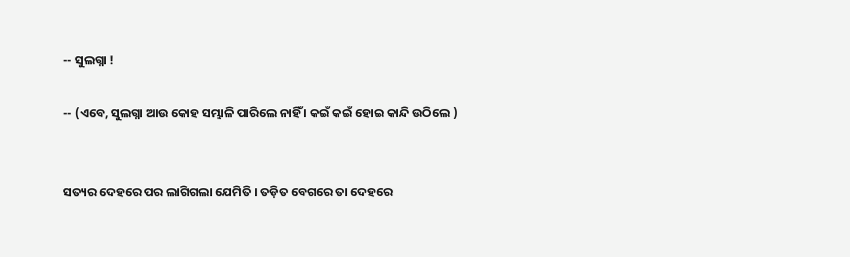-- ସୁଲଗ୍ନା !

-- (ଏବେ, ସୁଲଗ୍ନା ଆଉ କୋହ ସମ୍ଭାଳି ପାରିଲେ ନାହିଁ । କଇଁ କଇଁ ହୋଇ କାନ୍ଦି ଉଠିଲେ )


ସତ୍ୟର ଦେହରେ ପର ଲାଗିଗଲା ଯେମିତି । ତଡ଼ିତ ବେଗରେ ତା ଦେହରେ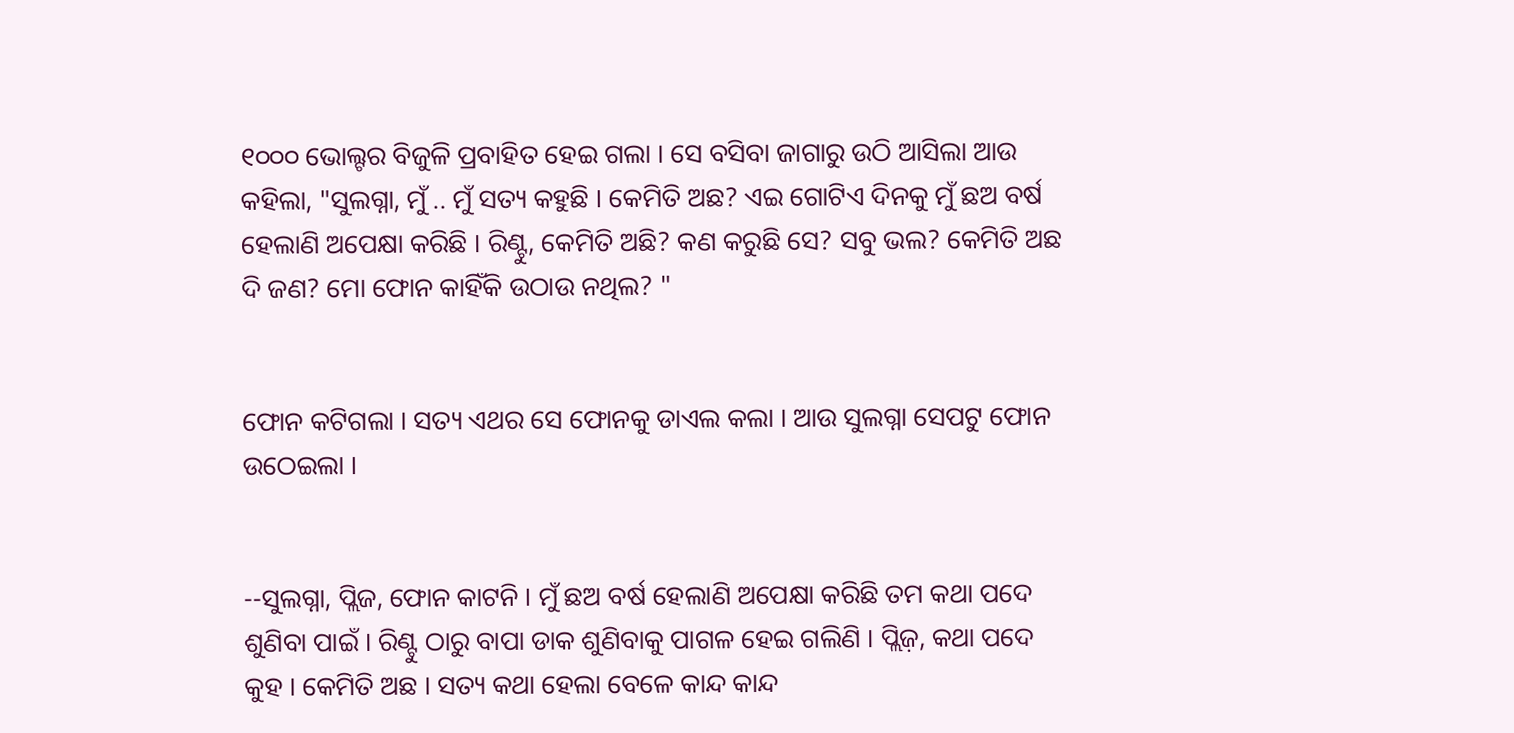୧୦୦୦ ଭୋଲ୍ଟର ବିଜୁଳି ପ୍ରବାହିତ ହେଇ ଗଲା । ସେ ବସିବା ଜାଗାରୁ ଉଠି ଆସିଲା ଆଉ କହିଲା, "ସୁଲଗ୍ନା, ମୁଁ .. ମୁଁ ସତ୍ୟ କହୁଛି । କେମିତି ଅଛ? ଏଇ ଗୋଟିଏ ଦିନକୁ ମୁଁ ଛଅ ବର୍ଷ ହେଲାଣି ଅପେକ୍ଷା କରିଛି । ରିଣ୍ଟୁ, କେମିତି ଅଛି? କଣ କରୁଛି ସେ? ସବୁ ଭଲ? କେମିତି ଅଛ ଦି ଜଣ? ମୋ ଫୋନ କାହିଁକି ଉଠାଉ ନଥିଲ? "


ଫୋନ କଟିଗଲା । ସତ୍ୟ ଏଥର ସେ ଫୋନକୁ ଡାଏଲ କଲା । ଆଉ ସୁଲଗ୍ନା ସେପଟୁ ଫୋନ ଉଠେଇଲା ।


--ସୁଲଗ୍ନା, ପ୍ଲିଜ, ଫୋନ କାଟନି । ମୁଁ ଛଅ ବର୍ଷ ହେଲାଣି ଅପେକ୍ଷା କରିଛି ତମ କଥା ପଦେ ଶୁଣିବା ପାଇଁ । ରିଣ୍ଟୁ ଠାରୁ ବାପା ଡାକ ଶୁଣିବାକୁ ପାଗଳ ହେଇ ଗଲିଣି । ପ୍ଲିଜ଼, କଥା ପଦେ କୁହ । କେମିତି ଅଛ । ସତ୍ୟ କଥା ହେଲା ବେଳେ କାନ୍ଦ କାନ୍ଦ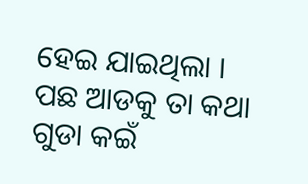ହେଇ ଯାଇଥିଲା । ପଛ ଆଡକୁ ତା କଥା ଗୁଡା କଇଁ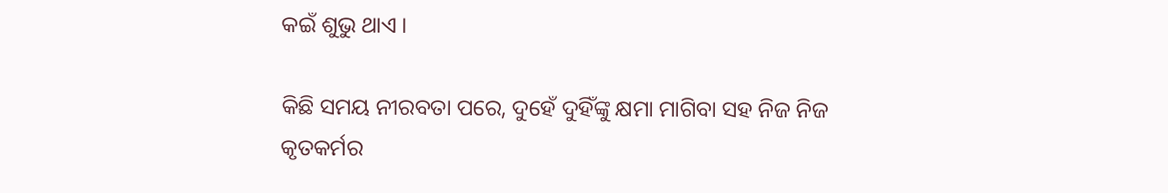କଇଁ ଶୁଭୁ ଥାଏ ।

କିଛି ସମୟ ନୀରବତା ପରେ, ଦୁହେଁ ଦୁହିଁଙ୍କୁ କ୍ଷମା ମାଗିବା ସହ ନିଜ ନିଜ କୃତକର୍ମର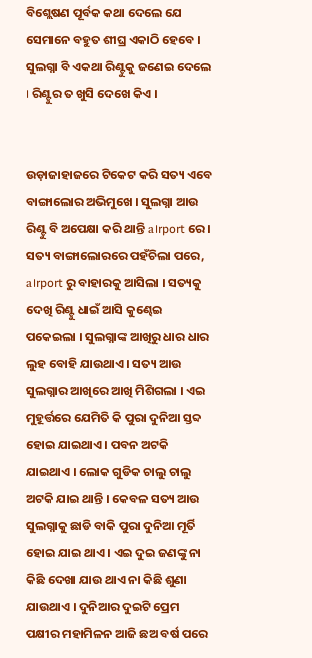ବିଶ୍ଲେଷଣ ପୂର୍ବକ କଥା ଦେଲେ ଯେ ସେମାନେ ବହୁତ ଶୀଘ୍ର ଏକାଠି ହେବେ । ସୁଲଗ୍ନା ବି ଏକଥା ରିଣ୍ଟୁକୁ ଜଣେଇ ଦେଲେ । ରିଣ୍ଟୁର ତ ଖୁସି ଦେଖେ କିଏ ।


ଉଡ଼ାଜାହାଜରେ ଟିକେଟ କରି ସତ୍ୟ ଏବେ ବାଙ୍ଗାଲୋର ଅଭିମୁଖେ । ସୁଲଗ୍ନା ଆଉ ରିଣ୍ଟୁ ବି ଅପେକ୍ଷା କରି ଥାନ୍ତି a।rport ରେ । ସତ୍ୟ ବାଙ୍ଗାଲୋରରେ ପହଁଚିଲା ପରେ, a।rport ରୁ ବାହାରକୁ ଆସିଲା । ସତ୍ୟକୁ ଦେଖି ରିଣ୍ଟୁ ଧାଇଁ ଆସି କୁଣ୍ଢେଇ ପକେଇଲା । ସୁଲଗ୍ନାଙ୍କ ଆଖିରୁ ଧାର ଧାର ଲୁହ ବୋହି ଯାଉଥାଏ । ସତ୍ୟ ଆଉ ସୁଲଗ୍ନାର ଆଖିରେ ଆଖି ମିଶିଗଲା । ଏଇ ମୁହୂର୍ତ୍ତରେ ଯେମିତି କି ପୁରା ଦୁନିଆ ସ୍ତବ୍ଦ ହୋଇ ଯାଇଥାଏ । ପବନ ଅଟକି ଯାଇଥାଏ । ଲୋକ ଗୁଡିକ ଚାଲୁ ଚାଲୁ ଅଟକି ଯାଇ ଥାନ୍ତି । କେବଳ ସତ୍ୟ ଆଉ ସୁଲଗ୍ନାକୁ ଛାଡି ବାକି ପୁରା ଦୁନିଆ ମୂର୍ତି ହୋଇ ଯାଇ ଥାଏ । ଏଇ ଦୁଇ ଜଣଙ୍କୁ ନା କିଛି ଦେଖା ଯାଉ ଥାଏ ନା କିଛି ଶୁଣା ଯାଉଥାଏ । ଦୁନିଆର ଦୁଇଟି ପ୍ରେମ ପକ୍ଷୀର ମହାମିଳନ ଆଜି ଛଅ ବର୍ଷ ପରେ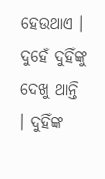ହେଉଥାଏ । ଦୁହେଁ ଦୁହିଁଙ୍କୁ ଦେଖୁ ଥାନ୍ତି । ଦୁହିଁଙ୍କ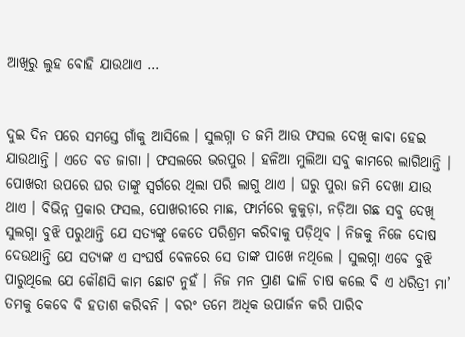ଆଖିରୁ ଲୁହ ବୋହି ଯାଉଥାଏ …


ଦୁଇ ଦିନ ପରେ ସମସ୍ତେ ଗାଁକୁ ଆସିଲେ । ସୁଲଗ୍ନା ତ ଜମି ଆଉ ଫସଲ ଦେଖି କାବା ହେଇ ଯାଉଥାନ୍ତି । ଏତେ ବଡ ଜାଗା । ଫସଲରେ ଭରପୁର । ହଳିଆ ମୁଲିଆ ସବୁ କାମରେ ଲାଗିଥାନ୍ତି । ପୋଖରୀ ଉପରେ ଘର ତାଙ୍କୁ ସ୍ୱର୍ଗରେ ଥିଲା ପରି ଲାଗୁ ଥାଏ । ଘରୁ ପୁରା ଜମି ଦେଖା ଯାଉ ଥାଏ । ବିଭିନ୍ନ ପ୍ରକାର ଫସଲ, ପୋଖରୀରେ ମାଛ, ଫାର୍ମରେ କୁକୁଡ଼ା, ନଡ଼ିଆ ଗଛ ସବୁ ଦେଖି ସୁଲଗ୍ନା ବୁଝି ପରୁଥାନ୍ତି ଯେ ସତ୍ୟଙ୍କୁ କେତେ ପରିଶ୍ରମ କରିବାକୁ ପଡ଼ିଥିବ । ନିଜକୁ ନିଜେ ଦୋଷ ଦେଉଥାନ୍ତି ଯେ ସତ୍ୟଙ୍କ ଏ ସଂଘର୍ଷ ବେଳରେ ସେ ତାଙ୍କ ପାଖେ ନଥିଲେ । ସୁଲଗ୍ନା ଏବେ ବୁଝି ପାରୁଥିଲେ ଯେ କୌଣସି କାମ ଛୋଟ ନୁହଁ । ନିଜ ମନ ପ୍ରାଣ ଢାଳି ଚାଷ କଲେ ବି ଏ ଧରିତ୍ରୀ ମା’ ତମକୁ କେବେ ବି ହତାଶ କରିବନି । ବରଂ ତମେ ଅଧିକ ଉପାର୍ଜନ କରି ପାରିବ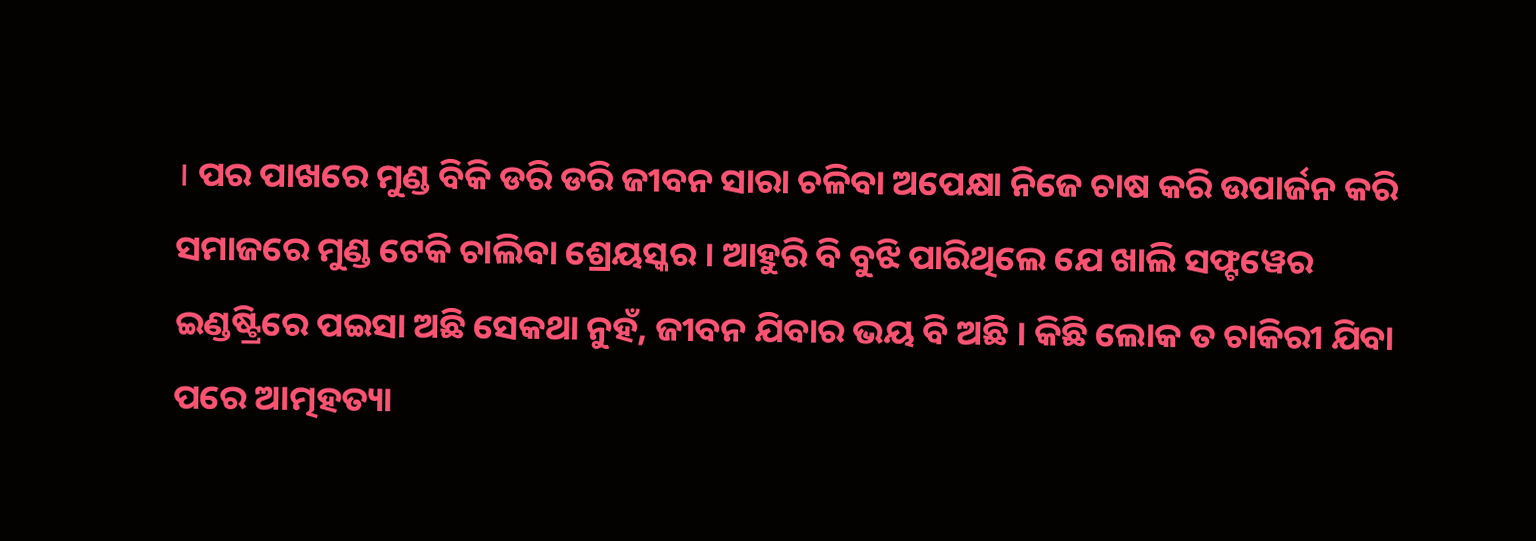। ପର ପାଖରେ ମୁଣ୍ଡ ବିକି ଡରି ଡରି ଜୀବନ ସାରା ଚଳିବା ଅପେକ୍ଷା ନିଜେ ଚାଷ କରି ଉପାର୍ଜନ କରି ସମାଜରେ ମୁଣ୍ଡ ଟେକି ଚାଲିବା ଶ୍ରେୟସ୍କର । ଆହୁରି ବି ବୁଝି ପାରିଥିଲେ ଯେ ଖାଲି ସଫ୍ଟୱେର ଇଣ୍ଡଷ୍ଟ୍ରିରେ ପଇସା ଅଛି ସେକଥା ନୁହଁ, ଜୀବନ ଯିବାର ଭୟ ବି ଅଛି । କିଛି ଲୋକ ତ ଚାକିରୀ ଯିବା ପରେ ଆତ୍ମହତ୍ୟା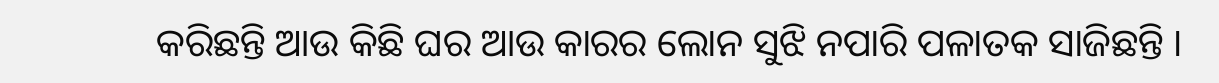କରିଛନ୍ତି ଆଉ କିଛି ଘର ଆଉ କାରର ଲୋନ ସୁଝି ନପାରି ପଳାତକ ସାଜିଛନ୍ତି ।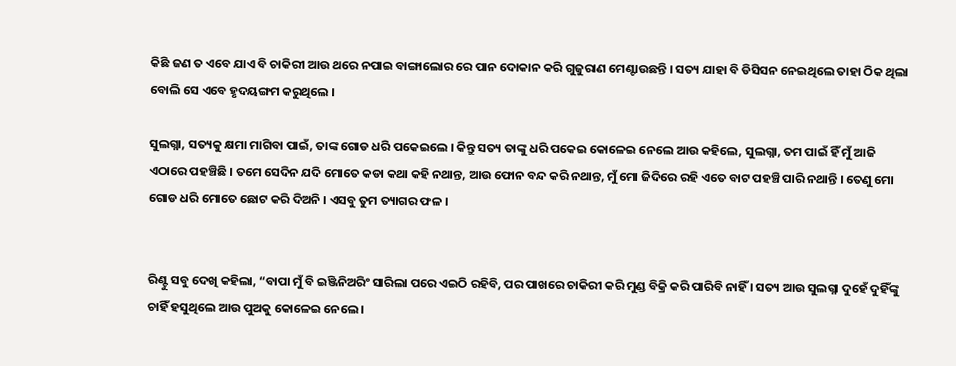କିଛି ଜଣ ତ ଏବେ ଯାଏ ବି ଚାକିରୀ ଆଉ ଥରେ ନପାଇ ବାଙ୍ଗାଲୋର ରେ ପାନ ଦୋକାନ କରି ଗୁଜୁରାଣ ମେଣ୍ଟାଉଛନ୍ତି । ସତ୍ୟ ଯାହା ବି ଡିସିସନ ନେଇଥିଲେ ତାହା ଠିକ ଥିଲା ବୋଲି ସେ ଏବେ ହୃଦୟଙ୍ଗମ କରୁଥିଲେ ।

ସୁଲଗ୍ନା, ସତ୍ୟକୁ କ୍ଷମା ମାଗିବା ପାଇଁ, ତାଙ୍କ ଗୋଡ ଧରି ପକେଇଲେ । କିନ୍ତୁ ସତ୍ୟ ତାଙ୍କୁ ଧରି ପକେଇ କୋଳେଇ ନେଲେ ଆଉ କହିଲେ, ସୁଲଗ୍ନା, ତମ ପାଇଁ ହିଁ ମୁଁ ଆଜି ଏଠାରେ ପହଞ୍ଚିଛି । ତମେ ସେଦିନ ଯଦି ମୋତେ କଡା କଥା କହି ନଥାନ୍ତ, ଆଉ ଫୋନ ବନ୍ଦ କରି ନଥାନ୍ତ, ମୁଁ ମୋ ଜିଦିରେ ରହି ଏତେ ବାଟ ପହଞ୍ଚି ପାରି ନଥାନ୍ତି । ତେଣୁ ମୋ ଗୋଡ ଧରି ମୋତେ ଛୋଟ କରି ଦିଅନି । ଏସବୁ ତୁମ ତ୍ୟାଗର ଫଳ ।


ରିଣ୍ଟୁ ସବୁ ଦେଖି କହିଲା, “ବାପା ମୁଁ ବି ଇଞ୍ଜିନିଅରିଂ ସାରିଲା ପରେ ଏଇଠି ରହିବି, ପର ପାଖରେ ଚାକିରୀ କରି ମୁଣ୍ଡ ବିକ୍ରି କରି ପାରିବି ନାହିଁ । ସତ୍ୟ ଆଉ ସୁଲଗ୍ନା ଦୁହେଁ ଦୁହିଁଙ୍କୁ ଚାହିଁ ହସୁଥିଲେ ଆଉ ପୁଅକୁ କୋଳେଇ ନେଲେ ।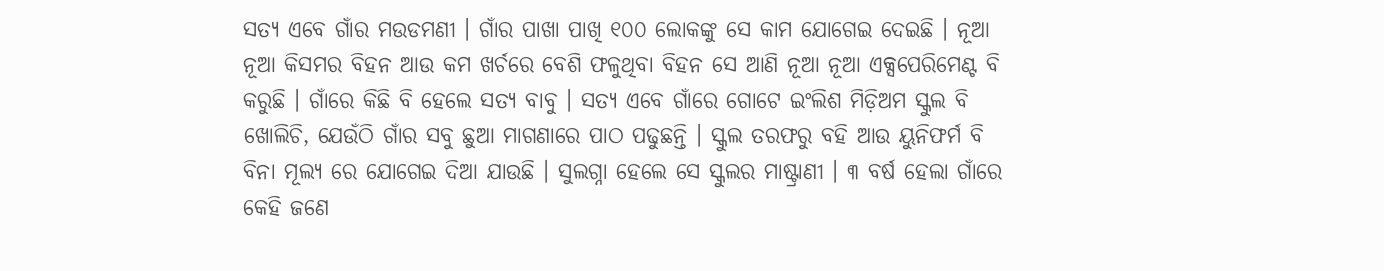ସତ୍ୟ ଏବେ ଗାଁର ମଉଡମଣୀ । ଗାଁର ପାଖା ପାଖି ୧୦୦ ଲୋକଙ୍କୁ ସେ କାମ ଯୋଗେଇ ଦେଇଛି । ନୂଆ ନୂଆ କିସମର ବିହନ ଆଉ କମ ଖର୍ଚରେ ବେଶି ଫଳୁଥିବା ବିହନ ସେ ଆଣି ନୂଆ ନୂଆ ଏକ୍ସପେରିମେଣ୍ଟ ବି କରୁଛି । ଗାଁରେ କିଛି ବି ହେଲେ ସତ୍ୟ ବାବୁ । ସତ୍ୟ ଏବେ ଗାଁରେ ଗୋଟେ ଇଂଲିଶ ମିଡ଼ିଅମ ସ୍କୁଲ ବି ଖୋଲିଚି, ଯେଉଁଠି ଗାଁର ସବୁ ଛୁଆ ମାଗଣାରେ ପାଠ ପଢୁଛନ୍ତି । ସ୍କୁଲ ତରଫରୁ ବହି ଆଉ ୟୁନିଫର୍ମ ବି ବିନା ମୂଲ୍ୟ ରେ ଯୋଗେଇ ଦିଆ ଯାଉଛି । ସୁଲଗ୍ନା ହେଲେ ସେ ସ୍କୁଲର ମାଷ୍ଟ୍ରାଣୀ । ୩ ବର୍ଷ ହେଲା ଗାଁରେ କେହି ଜଣେ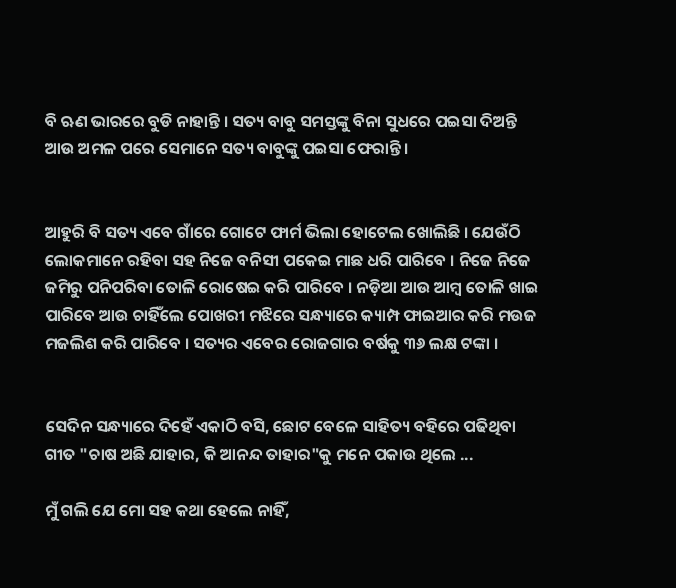ବି ଋଣ ଭାରରେ ବୁଡି ନାହାନ୍ତି । ସତ୍ୟ ବାବୁ ସମସ୍ତଙ୍କୁ ବିନା ସୁଧରେ ପଇସା ଦିଅନ୍ତି ଆଉ ଅମଳ ପରେ ସେମାନେ ସତ୍ୟ ବାବୁଙ୍କୁ ପଇସା ଫେରାନ୍ତି ।


ଆହୁରି ବି ସତ୍ୟ ଏବେ ଗାଁରେ ଗୋଟେ ଫାର୍ମ ଭିଲା ହୋଟେଲ ଖୋଲିଛି । ଯେଉଁଠି ଲୋକମାନେ ରହିବା ସହ ନିଜେ ବନିସୀ ପକେଇ ମାଛ ଧରି ପାରିବେ । ନିଜେ ନିଜେ ଜମିରୁ ପନିପରିବା ତୋଳି ରୋଷେଇ କରି ପାରିବେ । ନଡ଼ିଆ ଆଉ ଆମ୍ବ ତୋଳି ଖାଇ ପାରିବେ ଆଉ ଚାହିଁଲେ ପୋଖରୀ ମଝିରେ ସନ୍ଧ୍ୟାରେ କ୍ୟାମ୍ପ ଫାଇଆର କରି ମଉଜ ମଜଲିଶ କରି ପାରିବେ । ସତ୍ୟର ଏବେର ରୋଜଗାର ବର୍ଷକୁ ୩୬ ଲକ୍ଷ ଟଙ୍କା ।


ସେଦିନ ସନ୍ଧ୍ୟାରେ ଦିହେଁ ଏକାଠି ବସି, ଛୋଟ ବେଳେ ସାହିତ୍ୟ ବହିରେ ପଢିଥିବା ଗୀତ "ଚାଷ ଅଛି ଯାହାର, କି ଆନନ୍ଦ ତାହାର"କୁ ମନେ ପକାଉ ଥିଲେ ...

ମୁଁ ଗଲି ଯେ ମୋ ସହ କଥା ହେଲେ ନାହିଁ,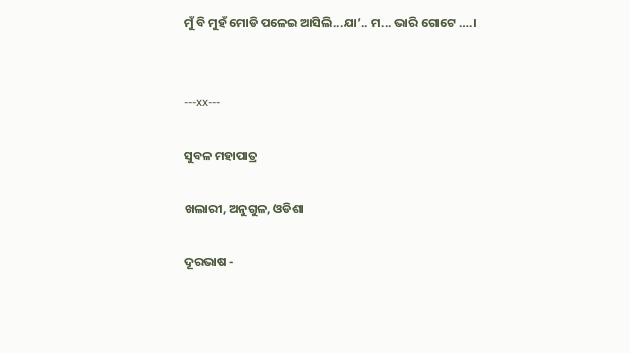ମୁଁ ବି ମୁହଁ ମୋଡି ପଳେଇ ଆସିଲି...ଯା’.. ମ... ଭାରି ଗୋଟେ ….।


---xx---

ସୁବଳ ମହାପାତ୍ର

ଖଲାରୀ, ଅନୁଗୁଳ, ଓଡିଶା

ଦୂରଭାଷ -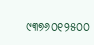୯୩୭୬୦୧୨୫୦୦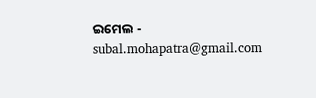ଇମେଲ - subal.mohapatra@gmail.com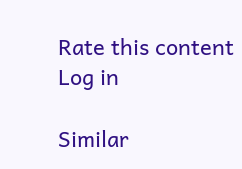Rate this content
Log in

Similar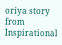oriya story from Inspirational